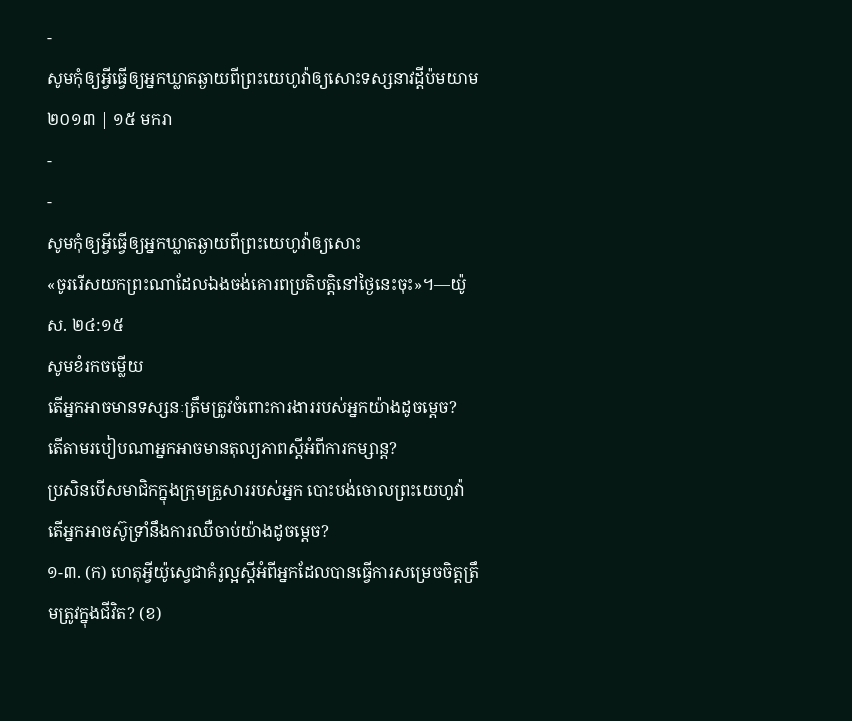-
សូមកុំឲ្យអ្វីធ្វើឲ្យអ្នកឃ្លាតឆ្ងាយពីព្រះយេហូវ៉ាឲ្យសោះទស្សនាវដ្ដីប៉មយាម ២០១៣ | ១៥ មករា
-
-
សូមកុំឲ្យអ្វីធ្វើឲ្យអ្នកឃ្លាតឆ្ងាយពីព្រះយេហូវ៉ាឲ្យសោះ
«ចូររើសយកព្រះណាដែលឯងចង់គោរពប្រតិបត្ដិនៅថ្ងៃនេះចុះ»។—យ៉ូស. ២៤:១៥
សូមខំរកចម្លើយ
តើអ្នកអាចមានទស្សនៈត្រឹមត្រូវចំពោះការងាររបស់អ្នកយ៉ាងដូចម្ដេច?
តើតាមរបៀបណាអ្នកអាចមានតុល្យភាពស្តីអំពីការកម្សាន្ត?
ប្រសិនបើសមាជិកក្នុងក្រុមគ្រួសាររបស់អ្នក បោះបង់ចោលព្រះយេហូវ៉ា តើអ្នកអាចស៊ូទ្រាំនឹងការឈឺចាប់យ៉ាងដូចម្ដេច?
១-៣. (ក) ហេតុអ្វីយ៉ូស្វេជាគំរូល្អស្តីអំពីអ្នកដែលបានធ្វើការសម្រេចចិត្តត្រឹមត្រូវក្នុងជីវិត? (ខ)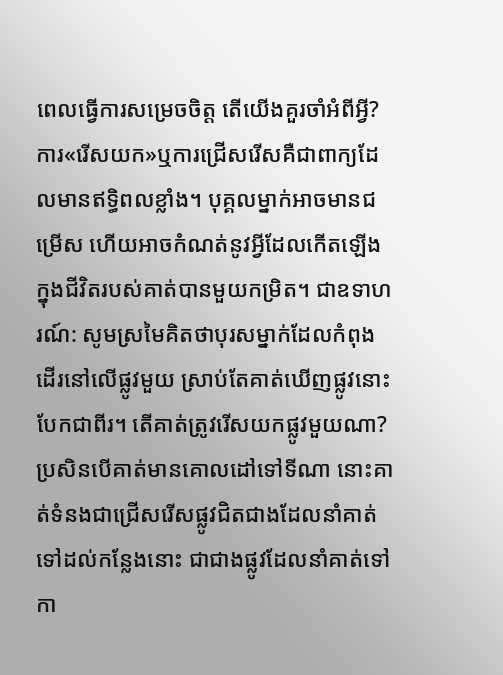ពេលធ្វើការសម្រេចចិត្ត តើយើងគួរចាំអំពីអ្វី?
ការ«រើសយក»ឬការជ្រើសរើសគឺជាពាក្យដែលមានឥទ្ធិពលខ្លាំង។ បុគ្គលម្នាក់អាចមានជម្រើស ហើយអាចកំណត់នូវអ្វីដែលកើតឡើងក្នុងជីវិតរបស់គាត់បានមួយកម្រិត។ ជាឧទាហរណ៍: សូមស្រមៃគិតថាបុរសម្នាក់ដែលកំពុងដើរនៅលើផ្លូវមួយ ស្រាប់តែគាត់ឃើញផ្លូវនោះបែកជាពីរ។ តើគាត់ត្រូវរើសយកផ្លូវមួយណា? ប្រសិនបើគាត់មានគោលដៅទៅទីណា នោះគាត់ទំនងជាជ្រើសរើសផ្លូវជិតជាងដែលនាំគាត់ទៅដល់កន្លែងនោះ ជាជាងផ្លូវដែលនាំគាត់ទៅកា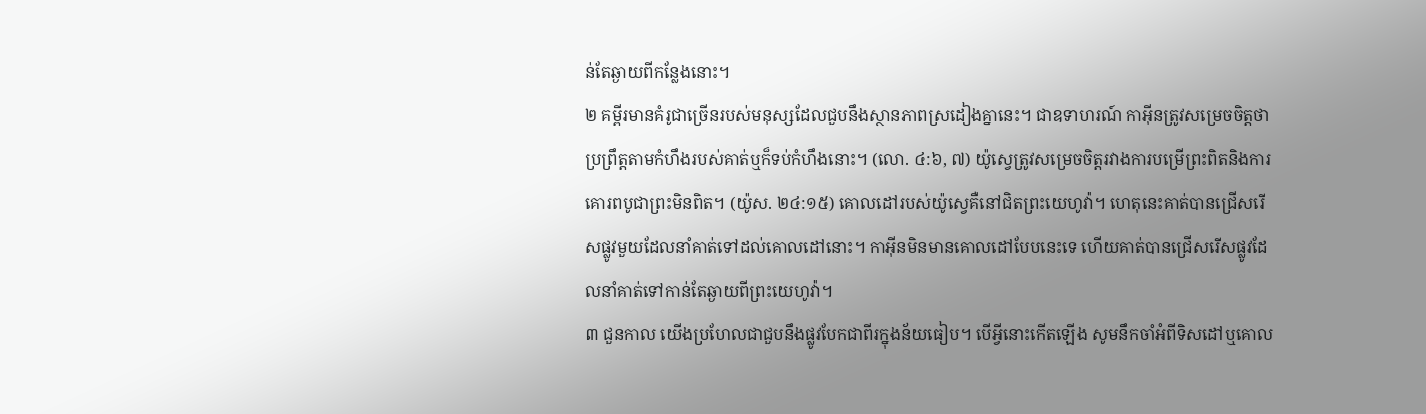ន់តែឆ្ងាយពីកន្លែងនោះ។
២ គម្ពីរមានគំរូជាច្រើនរបស់មនុស្សដែលជួបនឹងស្ថានភាពស្រដៀងគ្នានេះ។ ជាឧទាហរណ៍ កាអ៊ីនត្រូវសម្រេចចិត្តថាប្រព្រឹត្តតាមកំហឹងរបស់គាត់ឬក៏ទប់កំហឹងនោះ។ (លោ. ៤:៦, ៧) យ៉ូស្វេត្រូវសម្រេចចិត្តរវាងការបម្រើព្រះពិតនិងការគោរពបូជាព្រះមិនពិត។ (យ៉ូស. ២៤:១៥) គោលដៅរបស់យ៉ូស្វេគឺនៅជិតព្រះយេហូវ៉ា។ ហេតុនេះគាត់បានជ្រើសរើសផ្លូវមួយដែលនាំគាត់ទៅដល់គោលដៅនោះ។ កាអ៊ីនមិនមានគោលដៅបែបនេះទេ ហើយគាត់បានជ្រើសរើសផ្លូវដែលនាំគាត់ទៅកាន់តែឆ្ងាយពីព្រះយេហូវ៉ា។
៣ ជួនកាល យើងប្រហែលជាជួបនឹងផ្លូវបែកជាពីរក្នុងន័យធៀប។ បើអ្វីនោះកើតឡើង សូមនឹកចាំអំពីទិសដៅឬគោល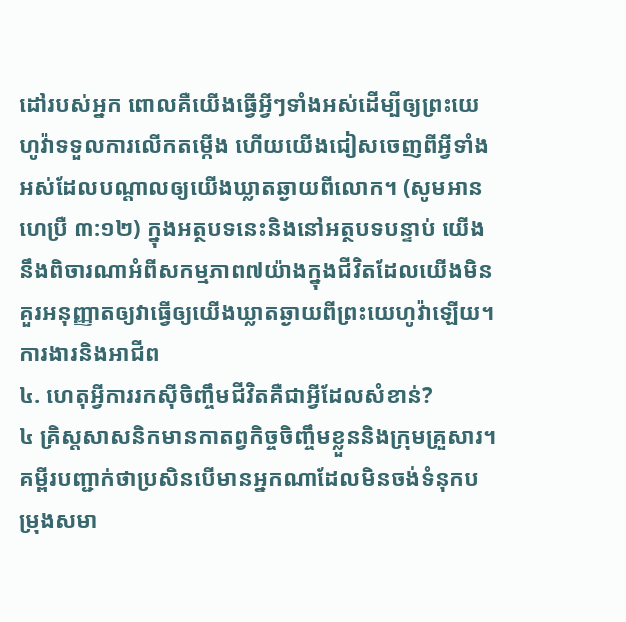ដៅរបស់អ្នក ពោលគឺយើងធ្វើអ្វីៗទាំងអស់ដើម្បីឲ្យព្រះយេហូវ៉ាទទួលការលើកតម្កើង ហើយយើងជៀសចេញពីអ្វីទាំងអស់ដែលបណ្ដាលឲ្យយើងឃ្លាតឆ្ងាយពីលោក។ (សូមអាន ហេប្រឺ ៣:១២) ក្នុងអត្ថបទនេះនិងនៅអត្ថបទបន្ទាប់ យើងនឹងពិចារណាអំពីសកម្មភាព៧យ៉ាងក្នុងជីវិតដែលយើងមិនគួរអនុញ្ញាតឲ្យវាធ្វើឲ្យយើងឃ្លាតឆ្ងាយពីព្រះយេហូវ៉ាឡើយ។
ការងារនិងអាជីព
៤. ហេតុអ្វីការរកស៊ីចិញ្ចឹមជីវិតគឺជាអ្វីដែលសំខាន់?
៤ គ្រិស្តសាសនិកមានកាតព្វកិច្ចចិញ្ចឹមខ្លួននិងក្រុមគ្រួសារ។ គម្ពីរបញ្ជាក់ថាប្រសិនបើមានអ្នកណាដែលមិនចង់ទំនុកបម្រុងសមា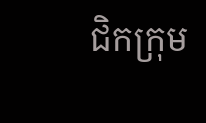ជិកក្រុម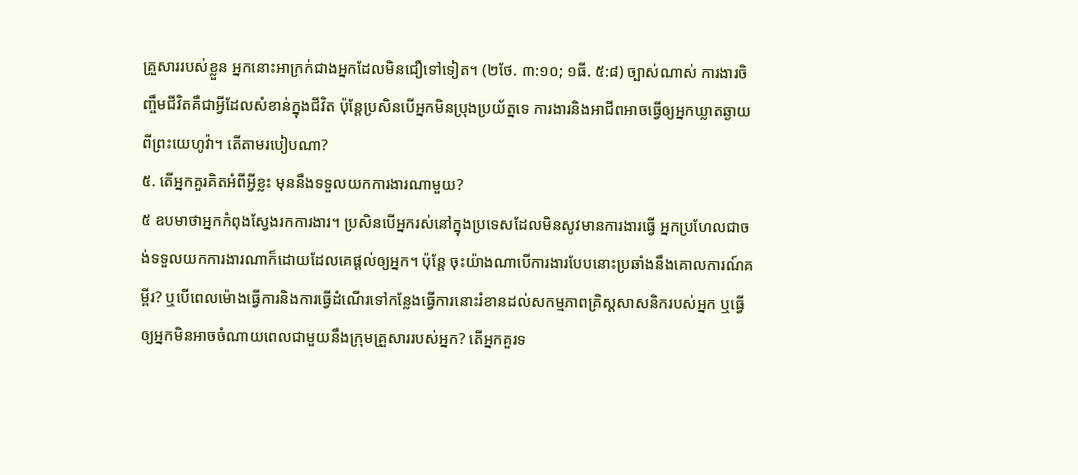គ្រួសាររបស់ខ្លួន អ្នកនោះអាក្រក់ជាងអ្នកដែលមិនជឿទៅទៀត។ (២ថែ. ៣:១០; ១ធី. ៥:៨) ច្បាស់ណាស់ ការងារចិញ្ចឹមជីវិតគឺជាអ្វីដែលសំខាន់ក្នុងជីវិត ប៉ុន្តែប្រសិនបើអ្នកមិនប្រុងប្រយ័ត្នទេ ការងារនិងអាជីពអាចធ្វើឲ្យអ្នកឃ្លាតឆ្ងាយពីព្រះយេហូវ៉ា។ តើតាមរបៀបណា?
៥. តើអ្នកគួរគិតអំពីអ្វីខ្លះ មុននឹងទទួលយកការងារណាមួយ?
៥ ឧបមាថាអ្នកកំពុងស្វែងរកការងារ។ ប្រសិនបើអ្នករស់នៅក្នុងប្រទេសដែលមិនសូវមានការងារធ្វើ អ្នកប្រហែលជាចង់ទទួលយកការងារណាក៏ដោយដែលគេផ្ដល់ឲ្យអ្នក។ ប៉ុន្តែ ចុះយ៉ាងណាបើការងារបែបនោះប្រឆាំងនឹងគោលការណ៍គម្ពីរ? ឬបើពេលម៉ោងធ្វើការនិងការធ្វើដំណើរទៅកន្លែងធ្វើការនោះរំខានដល់សកម្មភាពគ្រិស្តសាសនិករបស់អ្នក ឬធ្វើឲ្យអ្នកមិនអាចចំណាយពេលជាមួយនឹងក្រុមគ្រួសាររបស់អ្នក? តើអ្នកគួរទ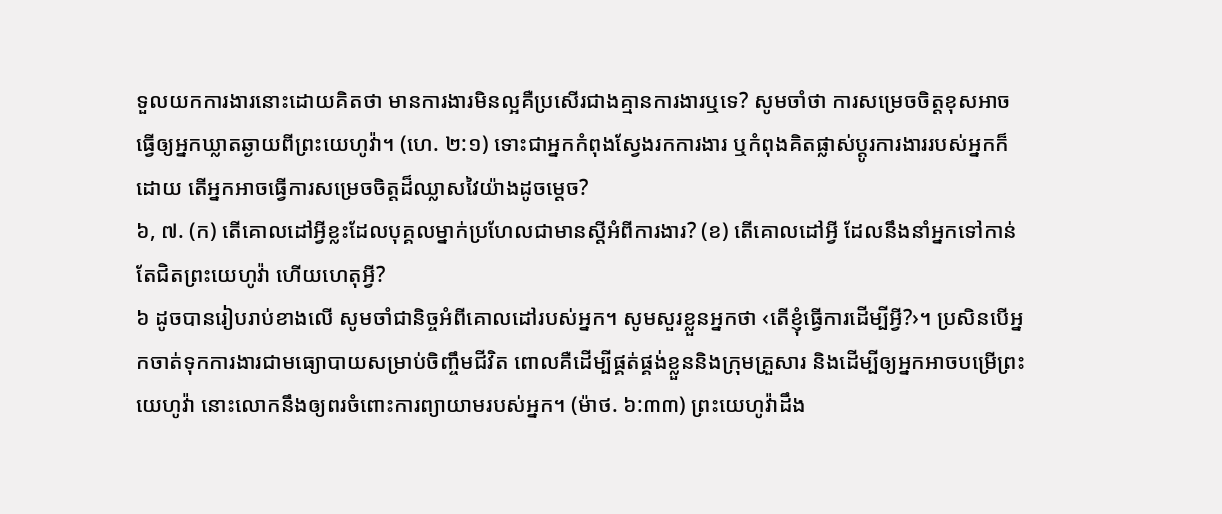ទួលយកការងារនោះដោយគិតថា មានការងារមិនល្អគឺប្រសើរជាងគ្មានការងារឬទេ? សូមចាំថា ការសម្រេចចិត្តខុសអាចធ្វើឲ្យអ្នកឃ្លាតឆ្ងាយពីព្រះយេហូវ៉ា។ (ហេ. ២:១) ទោះជាអ្នកកំពុងស្វែងរកការងារ ឬកំពុងគិតផ្លាស់ប្ដូរការងាររបស់អ្នកក៏ដោយ តើអ្នកអាចធ្វើការសម្រេចចិត្តដ៏ឈ្លាសវៃយ៉ាងដូចម្ដេច?
៦, ៧. (ក) តើគោលដៅអ្វីខ្លះដែលបុគ្គលម្នាក់ប្រហែលជាមានស្តីអំពីការងារ? (ខ) តើគោលដៅអ្វី ដែលនឹងនាំអ្នកទៅកាន់តែជិតព្រះយេហូវ៉ា ហើយហេតុអ្វី?
៦ ដូចបានរៀបរាប់ខាងលើ សូមចាំជានិច្ចអំពីគោលដៅរបស់អ្នក។ សូមសួរខ្លួនអ្នកថា ‹តើខ្ញុំធ្វើការដើម្បីអ្វី?›។ ប្រសិនបើអ្នកចាត់ទុកការងារជាមធ្យោបាយសម្រាប់ចិញ្ចឹមជីវិត ពោលគឺដើម្បីផ្គត់ផ្គង់ខ្លួននិងក្រុមគ្រួសារ និងដើម្បីឲ្យអ្នកអាចបម្រើព្រះយេហូវ៉ា នោះលោកនឹងឲ្យពរចំពោះការព្យាយាមរបស់អ្នក។ (ម៉ាថ. ៦:៣៣) ព្រះយេហូវ៉ាដឹង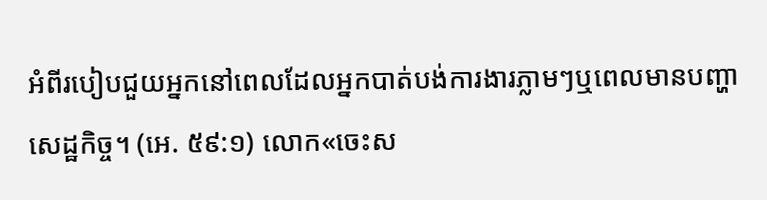អំពីរបៀបជួយអ្នកនៅពេលដែលអ្នកបាត់បង់ការងារភ្លាមៗឬពេលមានបញ្ហាសេដ្ឋកិច្ច។ (អេ. ៥៩:១) លោក«ចេះស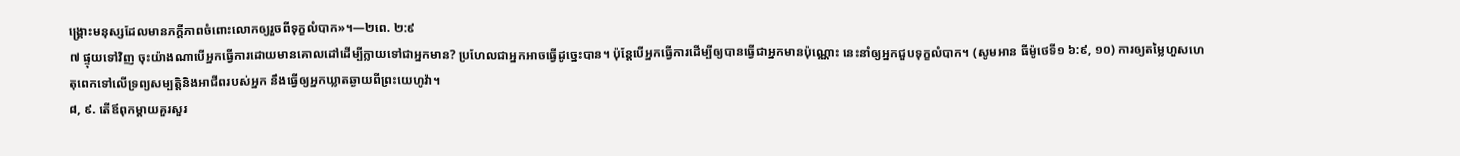ង្គ្រោះមនុស្សដែលមានភក្ដីភាពចំពោះលោកឲ្យរួចពីទុក្ខលំបាក»។—២ពេ. ២:៩
៧ ផ្ទុយទៅវិញ ចុះយ៉ាងណាបើអ្នកធ្វើការដោយមានគោលដៅដើម្បីក្លាយទៅជាអ្នកមាន? ប្រហែលជាអ្នកអាចធ្វើដូច្នេះបាន។ ប៉ុន្តែបើអ្នកធ្វើការដើម្បីឲ្យបានធ្វើជាអ្នកមានប៉ុណ្ណោះ នេះនាំឲ្យអ្នកជួបទុក្ខលំបាក។ (សូមអាន ធីម៉ូថេទី១ ៦:៩, ១០) ការឲ្យតម្លៃហួសហេតុពេកទៅលើទ្រព្យសម្បត្ដិនិងអាជីពរបស់អ្នក នឹងធ្វើឲ្យអ្នកឃ្លាតឆ្ងាយពីព្រះយេហូវ៉ា។
៨, ៩. តើឪពុកម្ដាយគួរសួរ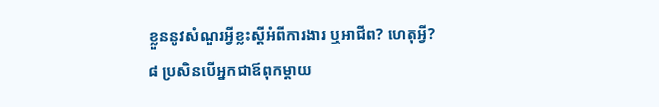ខ្លួននូវសំណួរអ្វីខ្លះស្តីអំពីការងារ ឬអាជីព? ហេតុអ្វី?
៨ ប្រសិនបើអ្នកជាឪពុកម្ដាយ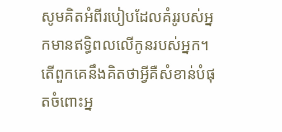សូមគិតអំពីរបៀបដែលគំរូរបស់អ្នកមានឥទ្ធិពលលើកូនរបស់អ្នក។ តើពួកគេនឹងគិតថាអ្វីគឺសំខាន់បំផុតចំពោះអ្ន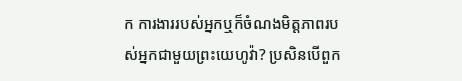ក ការងាររបស់អ្នកឬក៏ចំណងមិត្តភាពរបស់អ្នកជាមួយព្រះយេហូវ៉ា? ប្រសិនបើពួក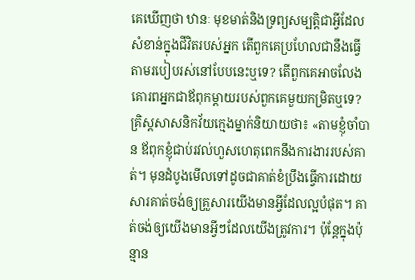គេឃើញថា ឋានៈ មុខមាត់និងទ្រព្យសម្បត្ដិជាអ្វីដែលសំខាន់ក្នុងជីវិតរបស់អ្នក តើពួកគេប្រហែលជានឹងធ្វើតាមរបៀបរស់នៅបែបនេះឬទេ? តើពួកគេអាចលែងគោរពអ្នកជាឪពុកម្ដាយរបស់ពួកគេមួយកម្រិតឬទេ? គ្រិស្តសាសនិកវ័យក្មេងម្នាក់និយាយថា៖ «តាមខ្ញុំចាំបាន ឪពុកខ្ញុំជាប់រវល់ហួសហេតុពេកនឹងការងាររបស់គាត់។ មុនដំបូងមើលទៅដូចជាគាត់ខំប្រឹងធ្វើការដោយសារគាត់ចង់ឲ្យគ្រួសារយើងមានអ្វីដែលល្អបំផុត។ គាត់ចង់ឲ្យយើងមានអ្វីៗដែលយើងត្រូវការ។ ប៉ុន្តែក្នុងប៉ុន្មាន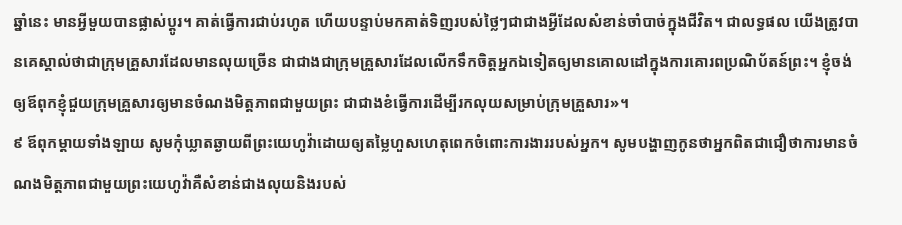ឆ្នាំនេះ មានអ្វីមួយបានផ្លាស់ប្ដូរ។ គាត់ធ្វើការជាប់រហូត ហើយបន្ទាប់មកគាត់ទិញរបស់ថ្លៃៗជាជាងអ្វីដែលសំខាន់ចាំបាច់ក្នុងជីវិត។ ជាលទ្ធផល យើងត្រូវបានគេស្គាល់ថាជាក្រុមគ្រួសារដែលមានលុយច្រើន ជាជាងជាក្រុមគ្រួសារដែលលើកទឹកចិត្តអ្នកឯទៀតឲ្យមានគោលដៅក្នុងការគោរពប្រណិប័តន៍ព្រះ។ ខ្ញុំចង់ឲ្យឪពុកខ្ញុំជួយក្រុមគ្រួសារឲ្យមានចំណងមិត្តភាពជាមួយព្រះ ជាជាងខំធ្វើការដើម្បីរកលុយសម្រាប់ក្រុមគ្រួសារ»។
៩ ឪពុកម្ដាយទាំងឡាយ សូមកុំឃ្លាតឆ្ងាយពីព្រះយេហូវ៉ាដោយឲ្យតម្លៃហួសហេតុពេកចំពោះការងាររបស់អ្នក។ សូមបង្ហាញកូនថាអ្នកពិតជាជឿថាការមានចំណងមិត្តភាពជាមួយព្រះយេហូវ៉ាគឺសំខាន់ជាងលុយនិងរបស់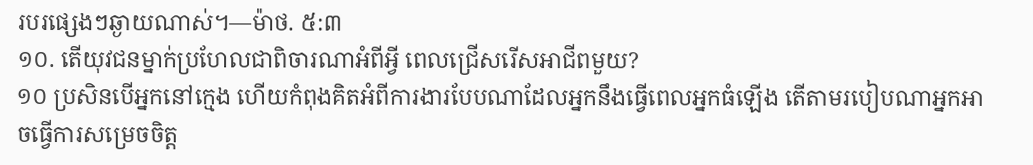របរផ្សេងៗឆ្ងាយណាស់។—ម៉ាថ. ៥:៣
១០. តើយុវជនម្នាក់ប្រហែលជាពិចារណាអំពីអ្វី ពេលជ្រើសរើសអាជីពមួយ?
១០ ប្រសិនបើអ្នកនៅក្មេង ហើយកំពុងគិតអំពីការងារបែបណាដែលអ្នកនឹងធ្វើពេលអ្នកធំឡើង តើតាមរបៀបណាអ្នកអាចធ្វើការសម្រេចចិត្ត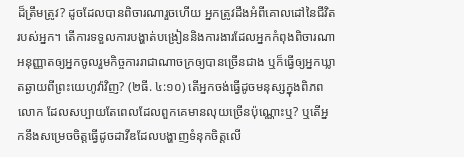ដ៏ត្រឹមត្រូវ? ដូចដែលបានពិចារណារួចហើយ អ្នកត្រូវដឹងអំពីគោលដៅនៃជីវិតរបស់អ្នក។ តើការទទួលការបង្ហាត់បង្រៀននិងការងារដែលអ្នកកំពុងពិចារណា អនុញ្ញាតឲ្យអ្នកចូលរួមកិច្ចការរាជាណាចក្រឲ្យបានច្រើនជាង ឬក៏ធ្វើឲ្យអ្នកឃ្លាតឆ្ងាយពីព្រះយេហូវ៉ាវិញ? (២ធី. ៤:១០) តើអ្នកចង់ធ្វើដូចមនុស្សក្នុងពិភពលោក ដែលសប្បាយតែពេលដែលពួកគេមានលុយច្រើនប៉ុណ្ណោះឬ? ឬតើអ្នកនឹងសម្រេចចិត្តធ្វើដូចដាវីឌដែលបង្ហាញទំនុកចិត្តលើ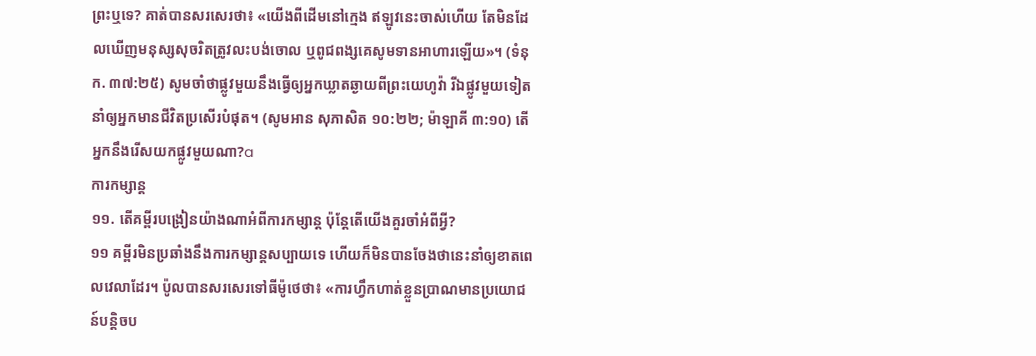ព្រះឬទេ? គាត់បានសរសេរថា៖ «យើងពីដើមនៅក្មេង ឥឡូវនេះចាស់ហើយ តែមិនដែលឃើញមនុស្សសុចរិតត្រូវលះបង់ចោល ឬពូជពង្សគេសូមទានអាហារឡើយ»។ (ទំនុក. ៣៧:២៥) សូមចាំថាផ្លូវមួយនឹងធ្វើឲ្យអ្នកឃ្លាតឆ្ងាយពីព្រះយេហូវ៉ា រីឯផ្លូវមួយទៀតនាំឲ្យអ្នកមានជីវិតប្រសើរបំផុត។ (សូមអាន សុភាសិត ១០:២២; ម៉ាឡាគី ៣:១០) តើអ្នកនឹងរើសយកផ្លូវមួយណា?a
ការកម្សាន្ត
១១. តើគម្ពីរបង្រៀនយ៉ាងណាអំពីការកម្សាន្ត ប៉ុន្តែតើយើងគួរចាំអំពីអ្វី?
១១ គម្ពីរមិនប្រឆាំងនឹងការកម្សាន្តសប្បាយទេ ហើយក៏មិនបានចែងថានេះនាំឲ្យខាតពេលវេលាដែរ។ ប៉ូលបានសរសេរទៅធីម៉ូថេថា៖ «ការហ្វឹកហាត់ខ្លួនប្រាណមានប្រយោជន៍បន្ដិចប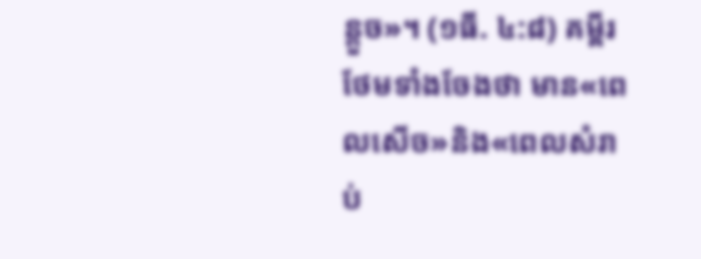ន្តួច»។ (១ធី. ៤:៨) គម្ពីរថែមទាំងចែងថា មាន«ពេលសើច»និង«ពេលសំរាប់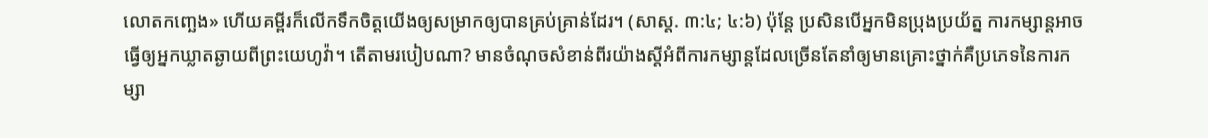លោតកញ្ឆេង» ហើយគម្ពីរក៏លើកទឹកចិត្តយើងឲ្យសម្រាកឲ្យបានគ្រប់គ្រាន់ដែរ។ (សាស្ដ. ៣:៤; ៤:៦) ប៉ុន្តែ ប្រសិនបើអ្នកមិនប្រុងប្រយ័ត្ន ការកម្សាន្តអាចធ្វើឲ្យអ្នកឃ្លាតឆ្ងាយពីព្រះយេហូវ៉ា។ តើតាមរបៀបណា? មានចំណុចសំខាន់ពីរយ៉ាងស្តីអំពីការកម្សាន្តដែលច្រើនតែនាំឲ្យមានគ្រោះថ្នាក់គឺប្រភេទនៃការកម្សា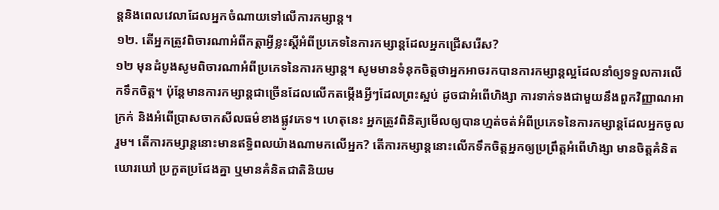ន្តនិងពេលវេលាដែលអ្នកចំណាយទៅលើការកម្សាន្ត។
១២. តើអ្នកត្រូវពិចារណាអំពីកត្ដាអ្វីខ្លះស្តីអំពីប្រភេទនៃការកម្សាន្តដែលអ្នកជ្រើសរើស?
១២ មុនដំបូងសូមពិចារណាអំពីប្រភេទនៃការកម្សាន្ត។ សូមមានទំនុកចិត្តថាអ្នកអាចរកបានការកម្សាន្តល្អដែលនាំឲ្យទទួលការលើកទឹកចិត្ត។ ប៉ុន្តែមានការកម្សាន្តជាច្រើនដែលលើកតម្កើងអ្វីៗដែលព្រះស្អប់ ដូចជាអំពើហិង្សា ការទាក់ទងជាមួយនឹងពួកវិញ្ញាណអាក្រក់ និងអំពើប្រាសចាកសីលធម៌ខាងផ្លូវភេទ។ ហេតុនេះ អ្នកត្រូវពិនិត្យមើលឲ្យបានហ្មត់ចត់អំពីប្រភេទនៃការកម្សាន្តដែលអ្នកចូលរួម។ តើការកម្សាន្តនោះមានឥទ្ធិពលយ៉ាងណាមកលើអ្នក? តើការកម្សាន្តនោះលើកទឹកចិត្តអ្នកឲ្យប្រព្រឹត្តអំពើហិង្សា មានចិត្តគំនិតឃោរឃៅ ប្រកួតប្រជែងគ្នា ឬមានគំនិតជាតិនិយម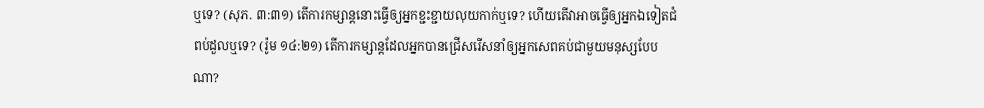ឬទេ? (សុភ. ៣:៣១) តើការកម្សាន្តនោះធ្វើឲ្យអ្នកខ្ជះខ្ជាយលុយកាក់ឬទេ? ហើយតើវាអាចធ្វើឲ្យអ្នកឯទៀតជំពប់ដួលឬទេ? (រ៉ូម ១៤:២១) តើការកម្សាន្តដែលអ្នកបានជ្រើសរើសនាំឲ្យអ្នកសេពគប់ជាមួយមនុស្សបែបណា?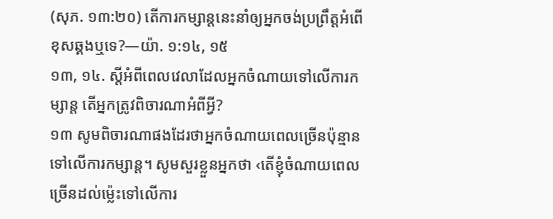(សុភ. ១៣:២០) តើការកម្សាន្តនេះនាំឲ្យអ្នកចង់ប្រព្រឹត្តអំពើខុសឆ្គងឬទេ?—យ៉ា. ១:១៤, ១៥
១៣, ១៤. ស្តីអំពីពេលវេលាដែលអ្នកចំណាយទៅលើការកម្សាន្ត តើអ្នកត្រូវពិចារណាអំពីអ្វី?
១៣ សូមពិចារណាផងដែរថាអ្នកចំណាយពេលច្រើនប៉ុន្មានទៅលើការកម្សាន្ត។ សូមសួរខ្លួនអ្នកថា ‹តើខ្ញុំចំណាយពេលច្រើនដល់ម្ល៉េះទៅលើការ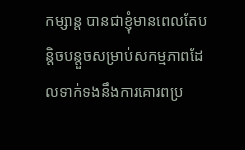កម្សាន្ត បានជាខ្ញុំមានពេលតែបន្ដិចបន្តួចសម្រាប់សកម្មភាពដែលទាក់ទងនឹងការគោរពប្រ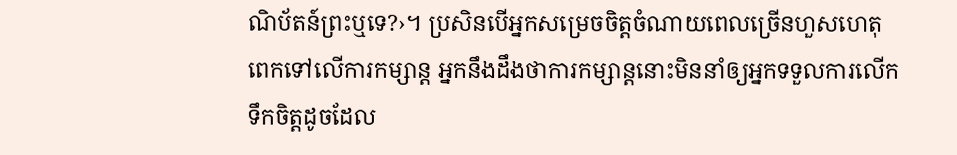ណិប័តន៍ព្រះឬទេ?›។ ប្រសិនបើអ្នកសម្រេចចិត្តចំណាយពេលច្រើនហួសហេតុពេកទៅលើការកម្សាន្ត អ្នកនឹងដឹងថាការកម្សាន្តនោះមិននាំឲ្យអ្នកទទួលការលើកទឹកចិត្តដូចដែល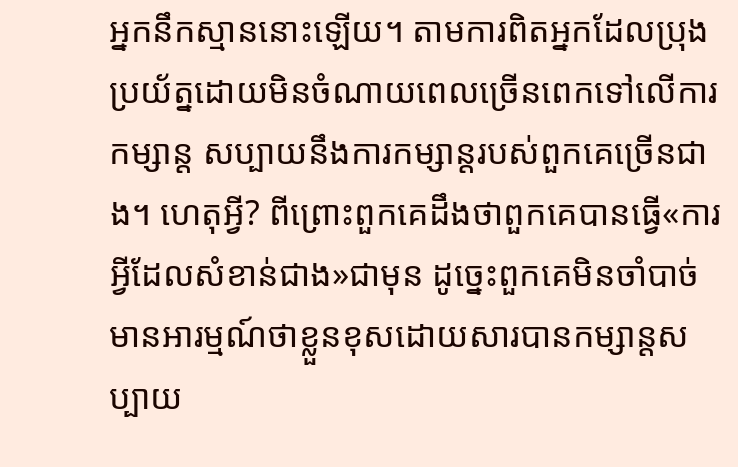អ្នកនឹកស្មាននោះឡើយ។ តាមការពិតអ្នកដែលប្រុងប្រយ័ត្នដោយមិនចំណាយពេលច្រើនពេកទៅលើការកម្សាន្ត សប្បាយនឹងការកម្សាន្តរបស់ពួកគេច្រើនជាង។ ហេតុអ្វី? ពីព្រោះពួកគេដឹងថាពួកគេបានធ្វើ«ការអ្វីដែលសំខាន់ជាង»ជាមុន ដូច្នេះពួកគេមិនចាំបាច់មានអារម្មណ៍ថាខ្លួនខុសដោយសារបានកម្សាន្តសប្បាយ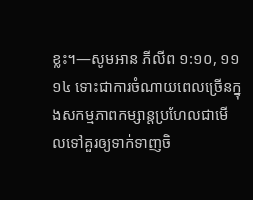ខ្លះ។—សូមអាន ភីលីព ១:១០, ១១
១៤ ទោះជាការចំណាយពេលច្រើនក្នុងសកម្មភាពកម្សាន្តប្រហែលជាមើលទៅគួរឲ្យទាក់ទាញចិ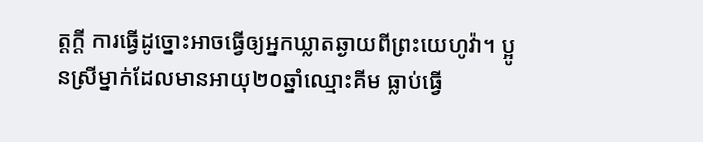ត្តក្ដី ការធ្វើដូច្នោះអាចធ្វើឲ្យអ្នកឃ្លាតឆ្ងាយពីព្រះយេហូវ៉ា។ ប្អូនស្រីម្នាក់ដែលមានអាយុ២០ឆ្នាំឈ្មោះគីម ធ្លាប់ធ្វើ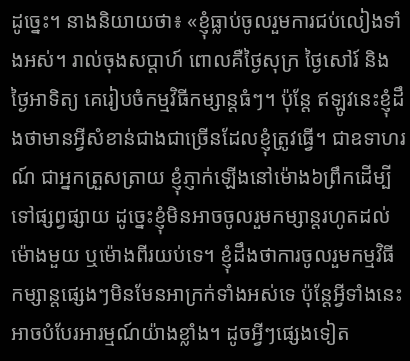ដូច្នេះ។ នាងនិយាយថា៖ «ខ្ញុំធ្លាប់ចូលរួមការជប់លៀងទាំងអស់។ រាល់ចុងសប្ដាហ៍ ពោលគឺថ្ងៃសុក្រ ថ្ងៃសៅរ៍ និងថ្ងៃអាទិត្យ គេរៀបចំកម្មវិធីកម្សាន្តធំៗ។ ប៉ុន្តែ ឥឡូវនេះខ្ញុំដឹងថាមានអ្វីសំខាន់ជាងជាច្រើនដែលខ្ញុំត្រូវធ្វើ។ ជាឧទាហរណ៍ ជាអ្នកត្រួសត្រាយ ខ្ញុំភ្ញាក់ឡើងនៅម៉ោង៦ព្រឹកដើម្បីទៅផ្សព្វផ្សាយ ដូច្នេះខ្ញុំមិនអាចចូលរួមកម្សាន្តរហូតដល់ម៉ោងមួយ ឬម៉ោងពីរយប់ទេ។ ខ្ញុំដឹងថាការចូលរួមកម្មវិធីកម្សាន្តផ្សេងៗមិនមែនអាក្រក់ទាំងអស់ទេ ប៉ុន្តែអ្វីទាំងនេះអាចបំបែរអារម្មណ៍យ៉ាងខ្លាំង។ ដូចអ្វីៗផ្សេងទៀត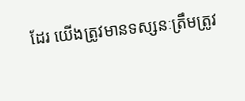ដែរ យើងត្រូវមានទស្សនៈត្រឹមត្រូវ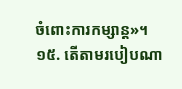ចំពោះការកម្សាន្ត»។
១៥. តើតាមរបៀបណា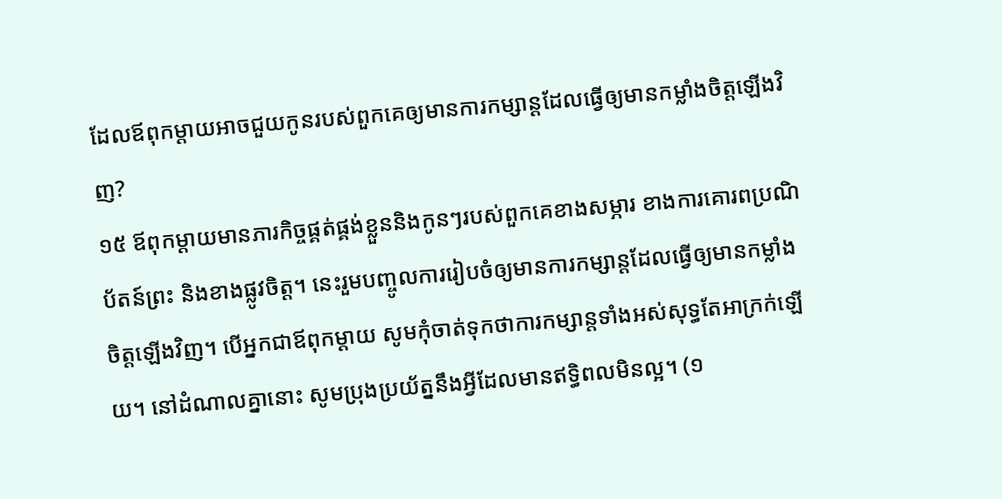ដែលឪពុកម្ដាយអាចជួយកូនរបស់ពួកគេឲ្យមានការកម្សាន្តដែលធ្វើឲ្យមានកម្លាំងចិត្តឡើងវិញ?
១៥ ឪពុកម្ដាយមានភារកិច្ចផ្គត់ផ្គង់ខ្លួននិងកូនៗរបស់ពួកគេខាងសម្ភារ ខាងការគោរពប្រណិប័តន៍ព្រះ និងខាងផ្លូវចិត្ត។ នេះរួមបញ្ចូលការរៀបចំឲ្យមានការកម្សាន្តដែលធ្វើឲ្យមានកម្លាំងចិត្តឡើងវិញ។ បើអ្នកជាឪពុកម្ដាយ សូមកុំចាត់ទុកថាការកម្សាន្តទាំងអស់សុទ្ធតែអាក្រក់ឡើយ។ នៅដំណាលគ្នានោះ សូមប្រុងប្រយ័ត្ននឹងអ្វីដែលមានឥទ្ធិពលមិនល្អ។ (១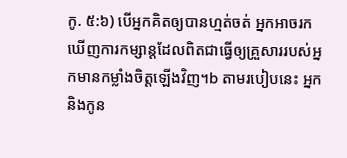កូ. ៥:៦) បើអ្នកគិតឲ្យបានហ្មត់ចត់ អ្នកអាចរកឃើញការកម្សាន្តដែលពិតជាធ្វើឲ្យគ្រួសាររបស់អ្នកមានកម្លាំងចិត្តឡើងវិញ។b តាមរបៀបនេះ អ្នកនិងកូន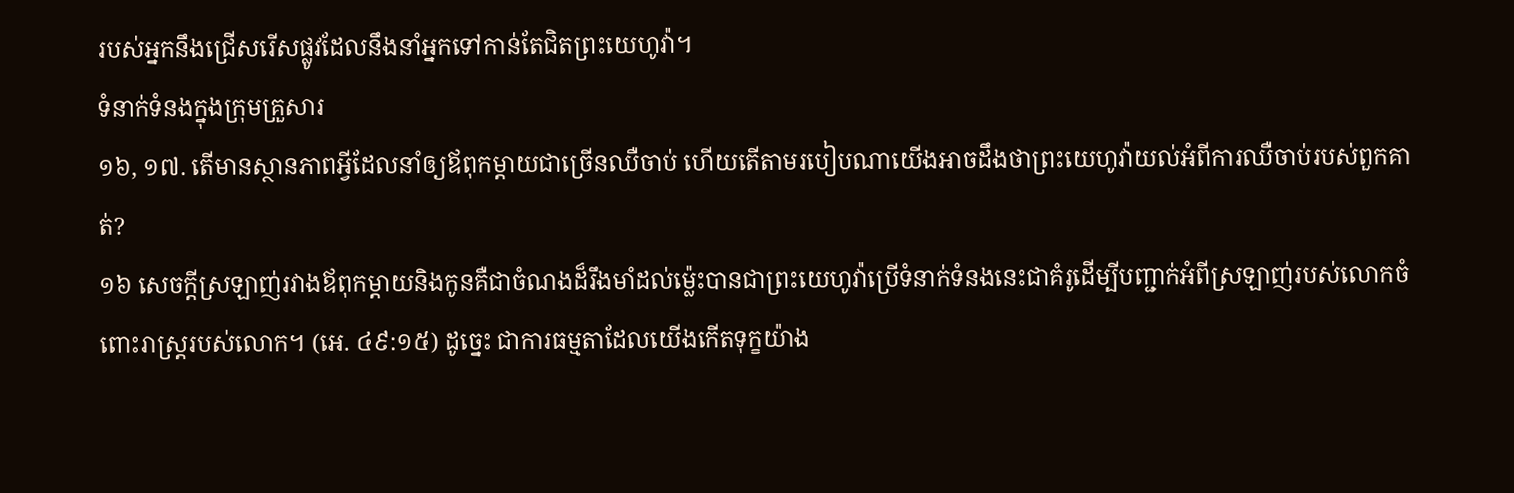របស់អ្នកនឹងជ្រើសរើសផ្លូវដែលនឹងនាំអ្នកទៅកាន់តែជិតព្រះយេហូវ៉ា។
ទំនាក់ទំនងក្នុងក្រុមគ្រួសារ
១៦, ១៧. តើមានស្ថានភាពអ្វីដែលនាំឲ្យឪពុកម្ដាយជាច្រើនឈឺចាប់ ហើយតើតាមរបៀបណាយើងអាចដឹងថាព្រះយេហូវ៉ាយល់អំពីការឈឺចាប់របស់ពួកគាត់?
១៦ សេចក្ដីស្រឡាញ់រវាងឪពុកម្ដាយនិងកូនគឺជាចំណងដ៏រឹងមាំដល់ម្ល៉េះបានជាព្រះយេហូវ៉ាប្រើទំនាក់ទំនងនេះជាគំរូដើម្បីបញ្ជាក់អំពីស្រឡាញ់របស់លោកចំពោះរាស្ត្ររបស់លោក។ (អេ. ៤៩:១៥) ដូច្នេះ ជាការធម្មតាដែលយើងកើតទុក្ខយ៉ាង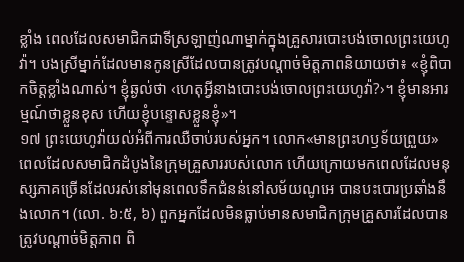ខ្លាំង ពេលដែលសមាជិកជាទីស្រឡាញ់ណាម្នាក់ក្នុងគ្រួសារបោះបង់ចោលព្រះយេហូវ៉ា។ បងស្រីម្នាក់ដែលមានកូនស្រីដែលបានត្រូវបណ្ដាច់មិត្តភាពនិយាយថា៖ «ខ្ញុំពិបាកចិត្តខ្លាំងណាស់។ ខ្ញុំឆ្ងល់ថា ‹ហេតុអ្វីនាងបោះបង់ចោលព្រះយេហូវ៉ា?›។ ខ្ញុំមានអារម្មណ៍ថាខ្លួនខុស ហើយខ្ញុំបន្ទោសខ្លួនខ្ញុំ»។
១៧ ព្រះយេហូវ៉ាយល់អំពីការឈឺចាប់របស់អ្នក។ លោក«មានព្រះហឫទ័យព្រួយ»ពេលដែលសមាជិកដំបូងនៃក្រុមគ្រួសាររបស់លោក ហើយក្រោយមកពេលដែលមនុស្សភាគច្រើនដែលរស់នៅមុនពេលទឹកជំនន់នៅសម័យណូអេ បានបះបោរប្រឆាំងនឹងលោក។ (លោ. ៦:៥, ៦) ពួកអ្នកដែលមិនធ្លាប់មានសមាជិកក្រុមគ្រួសារដែលបានត្រូវបណ្ដាច់មិត្តភាព ពិ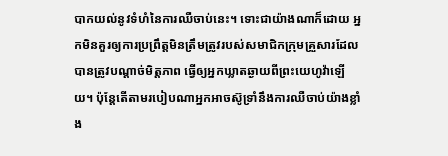បាកយល់នូវទំហំនៃការឈឺចាប់នេះ។ ទោះជាយ៉ាងណាក៏ដោយ អ្នកមិនគួរឲ្យការប្រព្រឹត្តមិនត្រឹមត្រូវរបស់សមាជិកក្រុមគ្រួសារដែលបានត្រូវបណ្ដាច់មិត្តភាព ធ្វើឲ្យអ្នកឃ្លាតឆ្ងាយពីព្រះយេហូវ៉ាឡើយ។ ប៉ុន្តែតើតាមរបៀបណាអ្នកអាចស៊ូទ្រាំនឹងការឈឺចាប់យ៉ាងខ្លាំង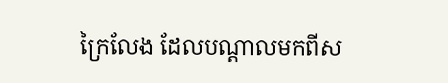ក្រៃលែង ដែលបណ្ដាលមកពីស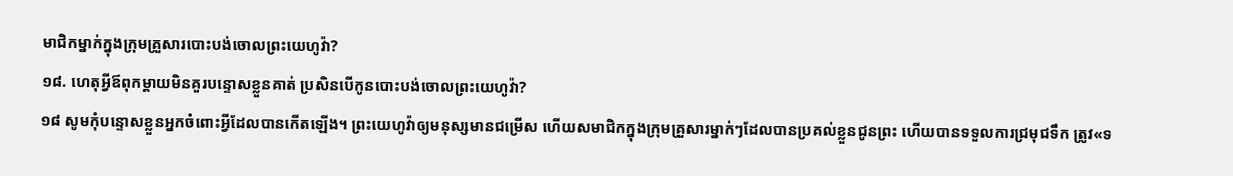មាជិកម្នាក់ក្នុងក្រុមគ្រួសារបោះបង់ចោលព្រះយេហូវ៉ា?
១៨. ហេតុអ្វីឪពុកម្ដាយមិនគួរបន្ទោសខ្លួនគាត់ ប្រសិនបើកូនបោះបង់ចោលព្រះយេហូវ៉ា?
១៨ សូមកុំបន្ទោសខ្លួនអ្នកចំពោះអ្វីដែលបានកើតឡើង។ ព្រះយេហូវ៉ាឲ្យមនុស្សមានជម្រើស ហើយសមាជិកក្នុងក្រុមគ្រួសារម្នាក់ៗដែលបានប្រគល់ខ្លួនជូនព្រះ ហើយបានទទួលការជ្រមុជទឹក ត្រូវ«ទ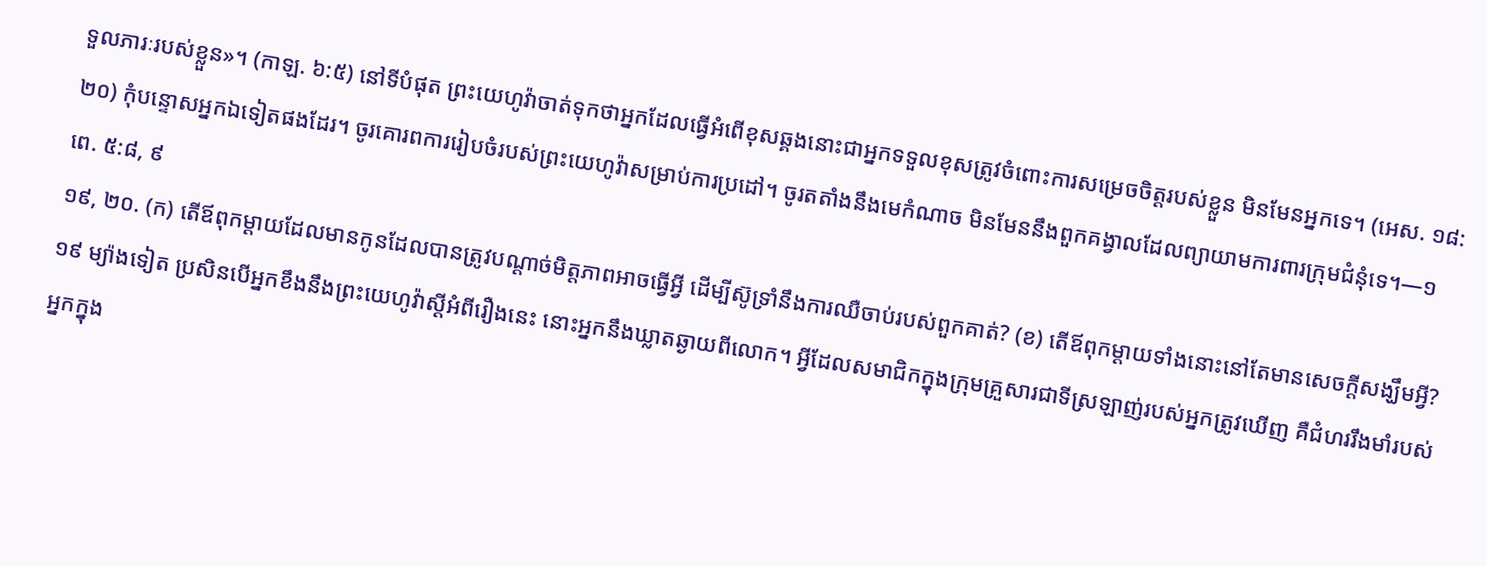ទួលភារៈរបស់ខ្លួន»។ (កាឡ. ៦:៥) នៅទីបំផុត ព្រះយេហូវ៉ាចាត់ទុកថាអ្នកដែលធ្វើអំពើខុសឆ្គងនោះជាអ្នកទទួលខុសត្រូវចំពោះការសម្រេចចិត្តរបស់ខ្លួន មិនមែនអ្នកទេ។ (អេស. ១៨:២០) កុំបន្ទោសអ្នកឯទៀតផងដែរ។ ចូរគោរពការរៀបចំរបស់ព្រះយេហូវ៉ាសម្រាប់ការប្រដៅ។ ចូរតតាំងនឹងមេកំណាច មិនមែននឹងពួកគង្វាលដែលព្យាយាមការពារក្រុមជំនុំទេ។—១ពេ. ៥:៨, ៩
១៩, ២០. (ក) តើឪពុកម្ដាយដែលមានកូនដែលបានត្រូវបណ្ដាច់មិត្តភាពអាចធ្វើអ្វី ដើម្បីស៊ូទ្រាំនឹងការឈឺចាប់របស់ពួកគាត់? (ខ) តើឪពុកម្ដាយទាំងនោះនៅតែមានសេចក្ដីសង្ឃឹមអ្វី?
១៩ ម្យ៉ាងទៀត ប្រសិនបើអ្នកខឹងនឹងព្រះយេហូវ៉ាស្តីអំពីរឿងនេះ នោះអ្នកនឹងឃ្លាតឆ្ងាយពីលោក។ អ្វីដែលសមាជិកក្នុងក្រុមគ្រួសារជាទីស្រឡាញ់របស់អ្នកត្រូវឃើញ គឺជំហររឹងមាំរបស់អ្នកក្នុង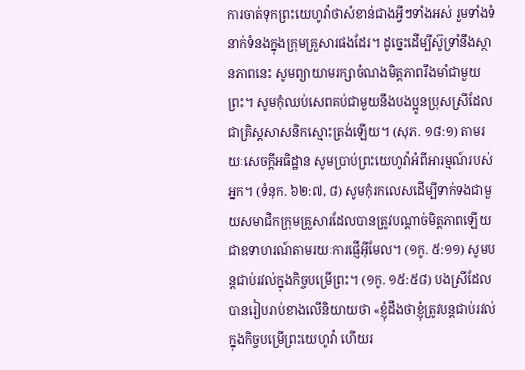ការចាត់ទុកព្រះយេហូវ៉ាថាសំខាន់ជាងអ្វីៗទាំងអស់ រួមទាំងទំនាក់ទំនងក្នុងក្រុមគ្រួសារផងដែរ។ ដូច្នេះដើម្បីស៊ូទ្រាំនឹងស្ថានភាពនេះ សូមព្យាយាមរក្សាចំណងមិត្តភាពរឹងមាំជាមួយព្រះ។ សូមកុំឈប់សេពគប់ជាមួយនឹងបងប្អូនប្រុសស្រីដែលជាគ្រិស្តសាសនិកស្មោះត្រង់ឡើយ។ (សុភ. ១៨:១) តាមរយៈសេចក្ដីអធិដ្ឋាន សូមប្រាប់ព្រះយេហូវ៉ាអំពីអារម្មណ៍របស់អ្នក។ (ទំនុក. ៦២:៧, ៨) សូមកុំរកលេសដើម្បីទាក់ទងជាមួយសមាជិកក្រុមគ្រួសារដែលបានត្រូវបណ្ដាច់មិត្តភាពឡើយ ជាឧទាហរណ៍តាមរយៈការផ្ញើអ៊ីមែល។ (១កូ. ៥:១១) សូមបន្តជាប់រវល់ក្នុងកិច្ចបម្រើព្រះ។ (១កូ. ១៥:៥៨) បងស្រីដែលបានរៀបរាប់ខាងលើនិយាយថា «ខ្ញុំដឹងថាខ្ញុំត្រូវបន្តជាប់រវល់ក្នុងកិច្ចបម្រើព្រះយេហូវ៉ា ហើយរ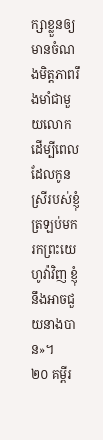ក្សាខ្លួនឲ្យមានចំណងមិត្តភាពរឹងមាំជាមួយលោក ដើម្បីពេលដែលកូនស្រីរបស់ខ្ញុំត្រឡប់មករកព្រះយេហូវ៉ាវិញ ខ្ញុំនឹងអាចជួយនាងបាន»។
២០ គម្ពីរ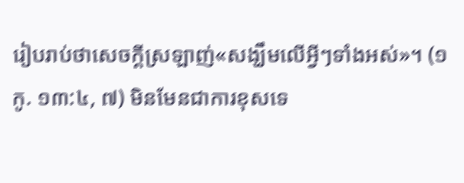រៀបរាប់ថាសេចក្ដីស្រឡាញ់«សង្ឃឹមលើអ្វីៗទាំងអស់»។ (១កូ. ១៣:៤, ៧) មិនមែនជាការខុសទេ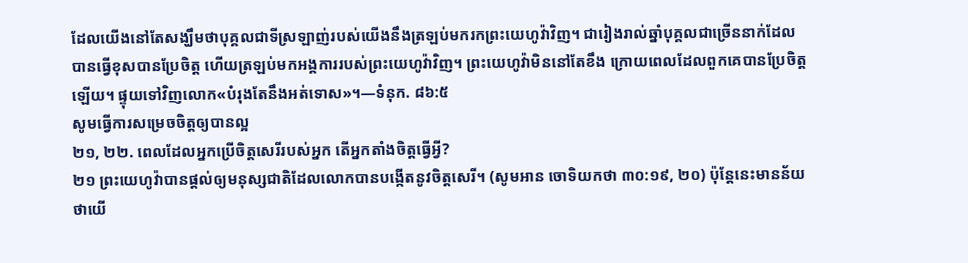ដែលយើងនៅតែសង្ឃឹមថាបុគ្គលជាទីស្រឡាញ់របស់យើងនឹងត្រឡប់មករកព្រះយេហូវ៉ាវិញ។ ជារៀងរាល់ឆ្នាំបុគ្គលជាច្រើននាក់ដែលបានធ្វើខុសបានប្រែចិត្ត ហើយត្រឡប់មកអង្គការរបស់ព្រះយេហូវ៉ាវិញ។ ព្រះយេហូវ៉ាមិននៅតែខឹង ក្រោយពេលដែលពួកគេបានប្រែចិត្តឡើយ។ ផ្ទុយទៅវិញលោក«បំរុងតែនឹងអត់ទោស»។—ទំនុក. ៨៦:៥
សូមធ្វើការសម្រេចចិត្តឲ្យបានល្អ
២១, ២២. ពេលដែលអ្នកប្រើចិត្តសេរីរបស់អ្នក តើអ្នកតាំងចិត្តធ្វើអ្វី?
២១ ព្រះយេហូវ៉ាបានផ្ដល់ឲ្យមនុស្សជាតិដែលលោកបានបង្កើតនូវចិត្តសេរី។ (សូមអាន ចោទិយកថា ៣០:១៩, ២០) ប៉ុន្តែនេះមានន័យថាយើ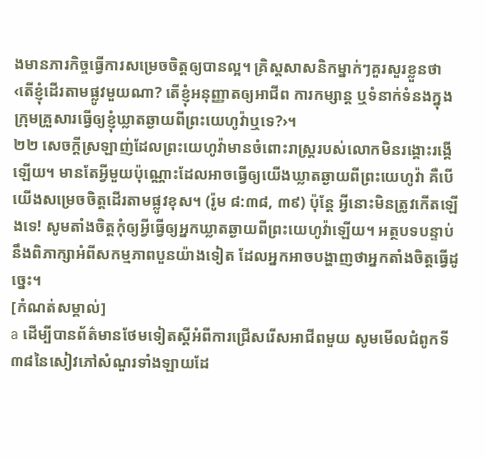ងមានភារកិច្ចធ្វើការសម្រេចចិត្តឲ្យបានល្អ។ គ្រិស្តសាសនិកម្នាក់ៗគួរសួរខ្លួនថា ‹តើខ្ញុំដើរតាមផ្លូវមួយណា? តើខ្ញុំអនុញ្ញាតឲ្យអាជីព ការកម្សាន្ត ឬទំនាក់ទំនងក្នុងក្រុមគ្រួសារធ្វើឲ្យខ្ញុំឃ្លាតឆ្ងាយពីព្រះយេហូវ៉ាឬទេ?›។
២២ សេចក្ដីស្រឡាញ់ដែលព្រះយេហូវ៉ាមានចំពោះរាស្ត្ររបស់លោកមិនរង្គោះរង្គើឡើយ។ មានតែអ្វីមួយប៉ុណ្ណោះដែលអាចធ្វើឲ្យយើងឃ្លាតឆ្ងាយពីព្រះយេហូវ៉ា គឺបើយើងសម្រេចចិត្តដើរតាមផ្លូវខុស។ (រ៉ូម ៨:៣៨, ៣៩) ប៉ុន្តែ អ្វីនោះមិនត្រូវកើតឡើងទេ! សូមតាំងចិត្តកុំឲ្យអ្វីធ្វើឲ្យអ្នកឃ្លាតឆ្ងាយពីព្រះយេហូវ៉ាឡើយ។ អត្ថបទបន្ទាប់នឹងពិភាក្សាអំពីសកម្មភាពបួនយ៉ាងទៀត ដែលអ្នកអាចបង្ហាញថាអ្នកតាំងចិត្តធ្វើដូច្នេះ។
[កំណត់សម្គាល់]
a ដើម្បីបានព័ត៌មានថែមទៀតស្តីអំពីការជ្រើសរើសអាជីពមួយ សូមមើលជំពូកទី៣៨នៃសៀវភៅសំណួរទាំងឡាយដែ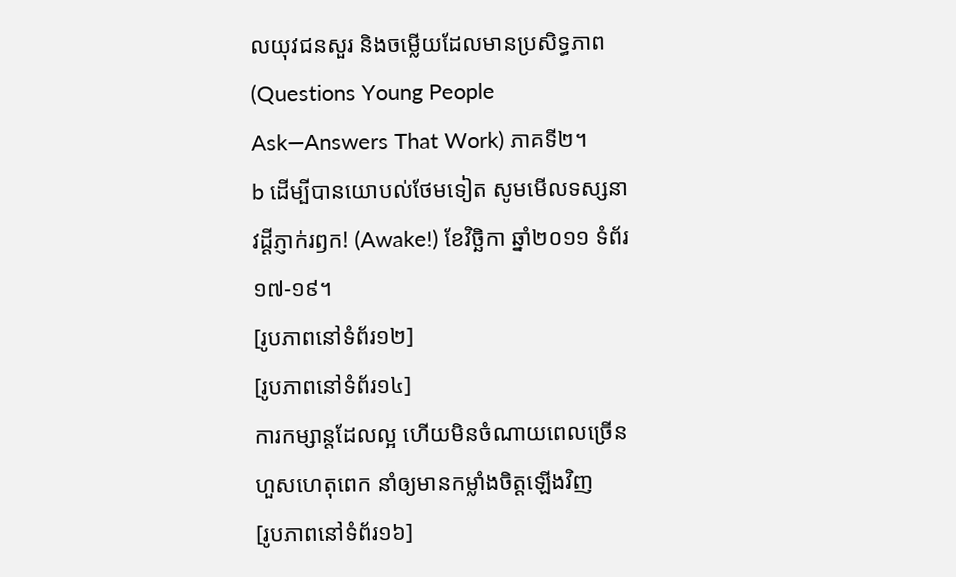លយុវជនសួរ និងចម្លើយដែលមានប្រសិទ្ធភាព (Questions Young People Ask—Answers That Work) ភាគទី២។
b ដើម្បីបានយោបល់ថែមទៀត សូមមើលទស្សនាវដ្ដីភ្ញាក់រឭក! (Awake!) ខែវិច្ឆិកា ឆ្នាំ២០១១ ទំព័រ១៧-១៩។
[រូបភាពនៅទំព័រ១២]
[រូបភាពនៅទំព័រ១៤]
ការកម្សាន្តដែលល្អ ហើយមិនចំណាយពេលច្រើនហួសហេតុពេក នាំឲ្យមានកម្លាំងចិត្តឡើងវិញ
[រូបភាពនៅទំព័រ១៦]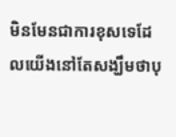មិនមែនជាការខុសទេដែលយើងនៅតែសង្ឃឹមថាបុ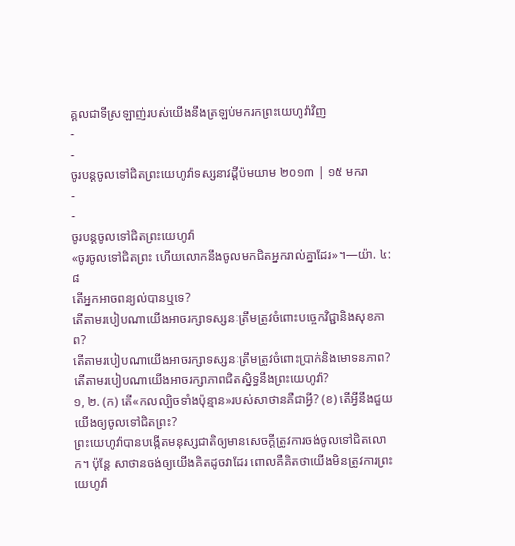គ្គលជាទីស្រឡាញ់របស់យើងនឹងត្រឡប់មករកព្រះយេហូវ៉ាវិញ
-
-
ចូរបន្ដចូលទៅជិតព្រះយេហូវ៉ាទស្សនាវដ្ដីប៉មយាម ២០១៣ | ១៥ មករា
-
-
ចូរបន្តចូលទៅជិតព្រះយេហូវ៉ា
«ចូរចូលទៅជិតព្រះ ហើយលោកនឹងចូលមកជិតអ្នករាល់គ្នាដែរ»។—យ៉ា. ៤:៨
តើអ្នកអាចពន្យល់បានឬទេ?
តើតាមរបៀបណាយើងអាចរក្សាទស្សនៈត្រឹមត្រូវចំពោះបច្ចេកវិជ្ជានិងសុខភាព?
តើតាមរបៀបណាយើងអាចរក្សាទស្សនៈត្រឹមត្រូវចំពោះប្រាក់និងមោទនភាព?
តើតាមរបៀបណាយើងអាចរក្សាភាពជិតស្និទ្ធនឹងព្រះយេហូវ៉ា?
១, ២. (ក) តើ«កលល្បិចទាំងប៉ុន្មាន»របស់សាថានគឺជាអ្វី? (ខ) តើអ្វីនឹងជួយយើងឲ្យចូលទៅជិតព្រះ?
ព្រះយេហូវ៉ាបានបង្កើតមនុស្សជាតិឲ្យមានសេចក្ដីត្រូវការចង់ចូលទៅជិតលោក។ ប៉ុន្តែ សាថានចង់ឲ្យយើងគិតដូចវាដែរ ពោលគឺគិតថាយើងមិនត្រូវការព្រះយេហូវ៉ា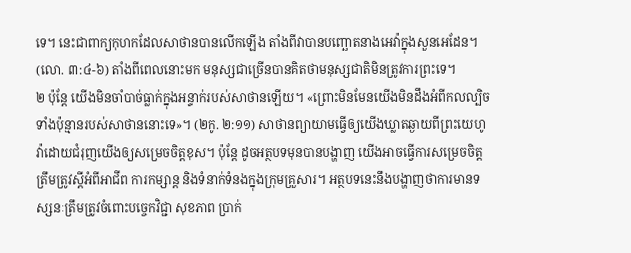ទេ។ នេះជាពាក្យកុហកដែលសាថានបានលើកឡើង តាំងពីវាបានបញ្ឆោតនាងអេវ៉ាក្នុងសួនអេដែន។ (លោ. ៣:៤-៦) តាំងពីពេលនោះមក មនុស្សជាច្រើនបានគិតថាមនុស្សជាតិមិនត្រូវការព្រះទេ។
២ ប៉ុន្តែ យើងមិនចាំបាច់ធ្លាក់ក្នុងអន្ទាក់របស់សាថានឡើយ។ «ព្រោះមិនមែនយើងមិនដឹងអំពីកលល្បិចទាំងប៉ុន្មានរបស់សាថាននោះទេ»។ (២កូ. ២:១១) សាថានព្យាយាមធ្វើឲ្យយើងឃ្លាតឆ្ងាយពីព្រះយេហូវ៉ាដោយជំរុញយើងឲ្យសម្រេចចិត្តខុស។ ប៉ុន្តែ ដូចអត្ថបទមុនបានបង្ហាញ យើងអាចធ្វើការសម្រេចចិត្តត្រឹមត្រូវស្តីអំពីអាជីព ការកម្សាន្ត និងទំនាក់ទំនងក្នុងក្រុមគ្រួសារ។ អត្ថបទនេះនឹងបង្ហាញថាការមានទស្សនៈត្រឹមត្រូវចំពោះបច្ចេកវិជ្ជា សុខភាព ប្រាក់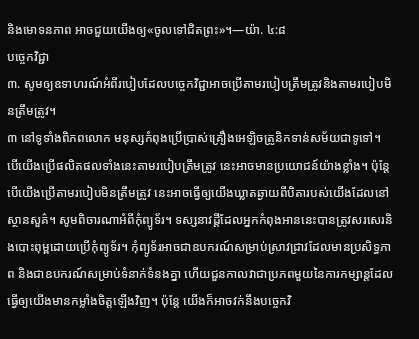និងមោទនភាព អាចជួយយើងឲ្យ«ចូលទៅជិតព្រះ»។—យ៉ា. ៤:៨
បច្ចេកវិជ្ជា
៣. សូមឲ្យឧទាហរណ៍អំពីរបៀបដែលបច្ចេកវិជ្ជាអាចប្រើតាមរបៀបត្រឹមត្រូវនិងតាមរបៀបមិនត្រឹមត្រូវ។
៣ នៅទូទាំងពិភពលោក មនុស្សកំពុងប្រើប្រាស់គ្រឿងអេឡិចត្រូនិកទាន់សម័យជាទូទៅ។ បើយើងប្រើផលិតផលទាំងនេះតាមរបៀបត្រឹមត្រូវ នេះអាចមានប្រយោជន៍យ៉ាងខ្លាំង។ ប៉ុន្តែបើយើងប្រើតាមរបៀបមិនត្រឹមត្រូវ នេះអាចធ្វើឲ្យយើងឃ្លាតឆ្ងាយពីបិតារបស់យើងដែលនៅស្ថានសួគ៌។ សូមពិចារណាអំពីកុំព្យូទ័រ។ ទស្សនាវដ្ដីដែលអ្នកកំពុងអាននេះបានត្រូវសរសេរនិងបោះពុម្ពដោយប្រើកុំព្យូទ័រ។ កុំព្យូទ័រអាចជាឧបករណ៍សម្រាប់ស្រាវជ្រាវដែលមានប្រសិទ្ធភាព និងជាឧបករណ៍សម្រាប់ទំនាក់ទំនងគ្នា ហើយជួនកាលវាជាប្រភពមួយនៃការកម្សាន្តដែលធ្វើឲ្យយើងមានកម្លាំងចិត្តឡើងវិញ។ ប៉ុន្តែ យើងក៏អាចវក់នឹងបច្ចេកវិ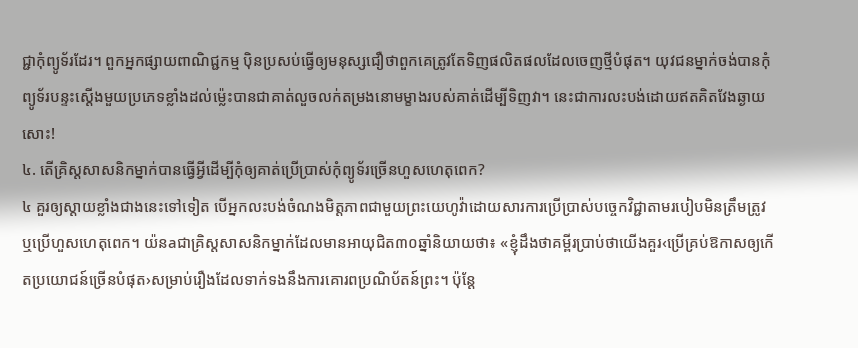ជ្ជាកុំព្យូទ័រដែរ។ ពួកអ្នកផ្សាយពាណិជ្ជកម្ម ប៉ិនប្រសប់ធ្វើឲ្យមនុស្សជឿថាពួកគេត្រូវតែទិញផលិតផលដែលចេញថ្មីបំផុត។ យុវជនម្នាក់ចង់បានកុំព្យូទ័របន្ទះស្តើងមួយប្រភេទខ្លាំងដល់ម្ល៉េះបានជាគាត់លួចលក់តម្រងនោមម្ខាងរបស់គាត់ដើម្បីទិញវា។ នេះជាការលះបង់ដោយឥតគិតវែងឆ្ងាយសោះ!
៤. តើគ្រិស្តសាសនិកម្នាក់បានធ្វើអ្វីដើម្បីកុំឲ្យគាត់ប្រើប្រាស់កុំព្យូទ័រច្រើនហួសហេតុពេក?
៤ គួរឲ្យស្ដាយខ្លាំងជាងនេះទៅទៀត បើអ្នកលះបង់ចំណងមិត្តភាពជាមួយព្រះយេហូវ៉ាដោយសារការប្រើប្រាស់បច្ចេកវិជ្ជាតាមរបៀបមិនត្រឹមត្រូវឬប្រើហួសហេតុពេក។ យ៉នaជាគ្រិស្តសាសនិកម្នាក់ដែលមានអាយុជិត៣០ឆ្នាំនិយាយថា៖ «ខ្ញុំដឹងថាគម្ពីរប្រាប់ថាយើងគួរ‹ប្រើគ្រប់ឱកាសឲ្យកើតប្រយោជន៍ច្រើនបំផុត›សម្រាប់រឿងដែលទាក់ទងនឹងការគោរពប្រណិប័តន៍ព្រះ។ ប៉ុន្តែ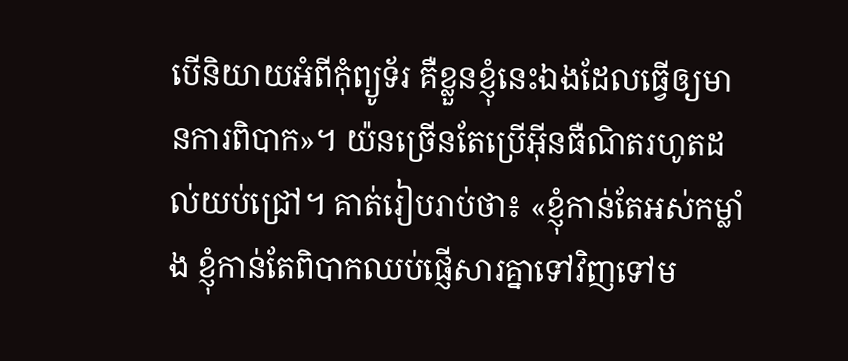បើនិយាយអំពីកុំព្យូទ័រ គឺខ្លួនខ្ញុំនេះឯងដែលធ្វើឲ្យមានការពិបាក»។ យ៉នច្រើនតែប្រើអ៊ីនធឺណិតរហូតដល់យប់ជ្រៅ។ គាត់រៀបរាប់ថា៖ «ខ្ញុំកាន់តែអស់កម្លាំង ខ្ញុំកាន់តែពិបាកឈប់ផ្ញើសារគ្នាទៅវិញទៅម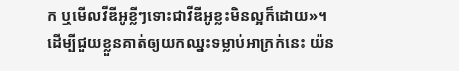ក ឬមើលវីឌីអូខ្លីៗទោះជាវីឌីអូខ្លះមិនល្អក៏ដោយ»។ ដើម្បីជួយខ្លួនគាត់ឲ្យយកឈ្នះទម្លាប់អាក្រក់នេះ យ៉ន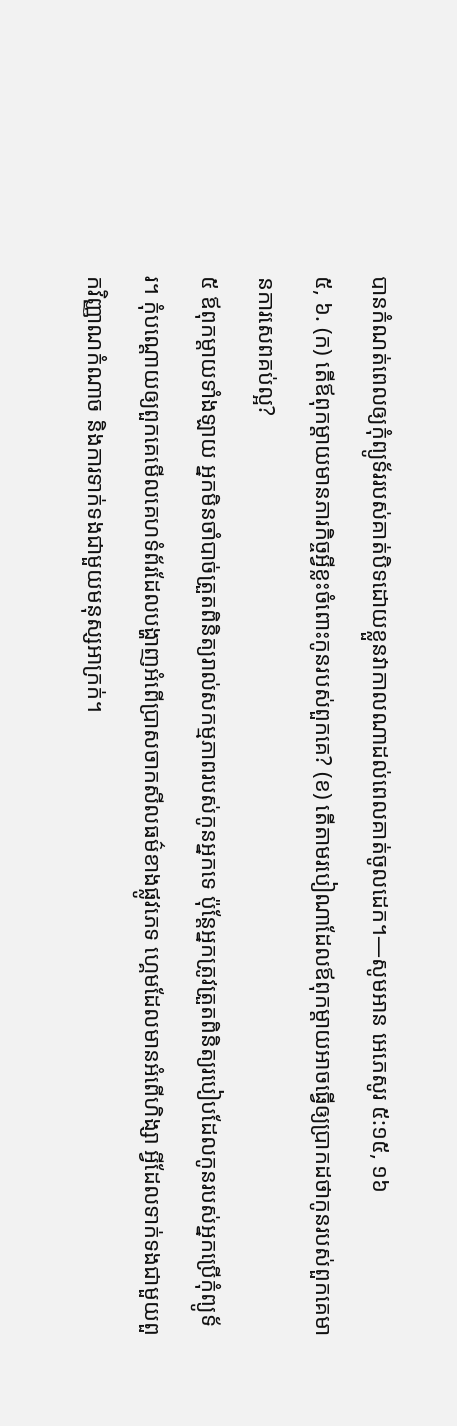បានកំណត់ពេលឲ្យកុំព្យូទ័ររបស់គាត់បិទដោយខ្លួនវាកាលណាដល់ពេលគាត់ចូលដេក។—សូមអាន អេភេសូរ ៥:១៥, ១៦
៥, ៦. (ក) តើឪពុកម្ដាយមានភារកិច្ចអ្វីខ្លះចំពោះកូនរបស់ពួកគេ? (ខ) តើតាមរបៀណាដែលឪពុកម្ដាយអាចធ្វើឲ្យប្រាកដថាកូនរបស់ពួកគេមានការសេពគប់ល្អ?
៥ ឪពុកម្ដាយទាំងឡាយ អ្នកមិនចាំបាច់ត្រួតពិនិត្យរាល់សកម្មភាពរបស់កូនអ្នកទេ ប៉ុន្តែអ្នកត្រូវត្រួតពិនិត្យរបៀបដែលកូនរបស់អ្នកប្រើកុំព្យូទ័រ។ កុំបណ្ដោយឲ្យពួកគេមើលគេហទំព័រដែលបង្ហាញអំពើប្រាសចាកសីលធម៌ខាងផ្លូវភេទ ហ្គេមដែលមានអំពើហិង្សា អ្វីដែលទាក់ទងជាមួយពួកវិញ្ញាណកំណាច និងការទាក់ទងជាមួយមនុស្សអាក្រក់។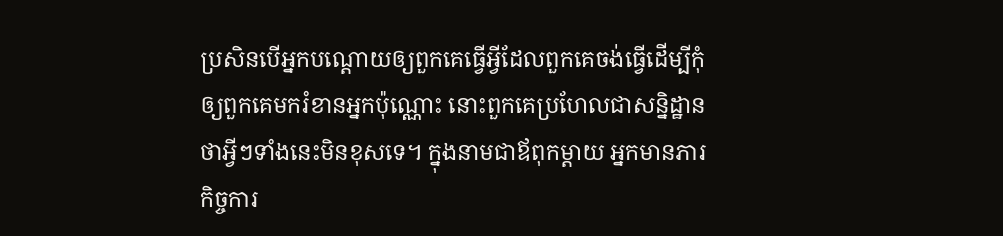ប្រសិនបើអ្នកបណ្ដោយឲ្យពួកគេធ្វើអ្វីដែលពួកគេចង់ធ្វើដើម្បីកុំឲ្យពួកគេមករំខានអ្នកប៉ុណ្ណោះ នោះពួកគេប្រហែលជាសន្និដ្ឋានថាអ្វីៗទាំងនេះមិនខុសទេ។ ក្នុងនាមជាឪពុកម្ដាយ អ្នកមានភារកិច្ចការ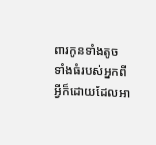ពារកូនទាំងតូចទាំងធំរបស់អ្នកពីអ្វីក៏ដោយដែលអា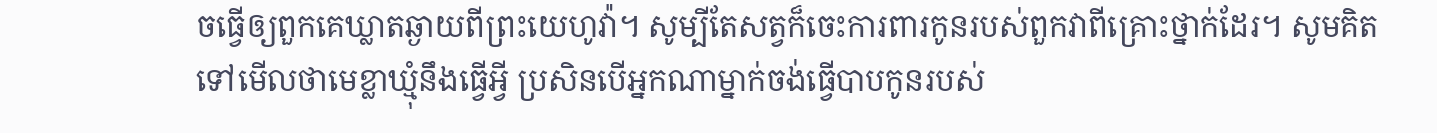ចធ្វើឲ្យពួកគេឃ្លាតឆ្ងាយពីព្រះយេហូវ៉ា។ សូម្បីតែសត្វក៏ចេះការពារកូនរបស់ពួកវាពីគ្រោះថ្នាក់ដែរ។ សូមគិតទៅមើលថាមេខ្លាឃ្មុំនឹងធ្វើអ្វី ប្រសិនបើអ្នកណាម្នាក់ចង់ធ្វើបាបកូនរបស់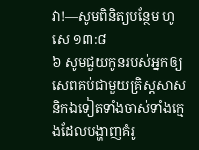វា!—សូមពិនិត្យបន្ថែម ហូសេ ១៣:៨
៦ សូមជួយកូនរបស់អ្នកឲ្យសេពគប់ជាមួយគ្រិស្តសាសនិកឯទៀតទាំងចាស់ទាំងក្មេងដែលបង្ហាញគំរូ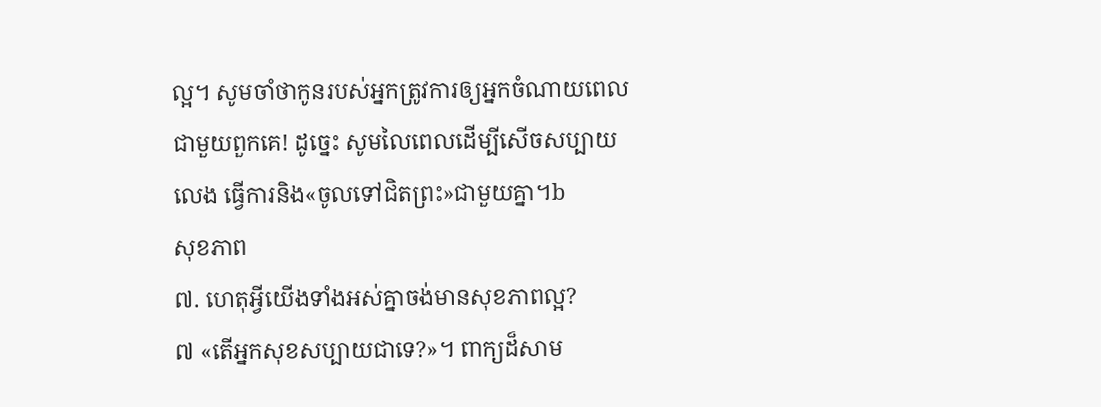ល្អ។ សូមចាំថាកូនរបស់អ្នកត្រូវការឲ្យអ្នកចំណាយពេលជាមួយពួកគេ! ដូច្នេះ សូមលៃពេលដើម្បីសើចសប្បាយ លេង ធ្វើការនិង«ចូលទៅជិតព្រះ»ជាមួយគ្នា។b
សុខភាព
៧. ហេតុអ្វីយើងទាំងអស់គ្នាចង់មានសុខភាពល្អ?
៧ «តើអ្នកសុខសប្បាយជាទេ?»។ ពាក្យដ៏សាម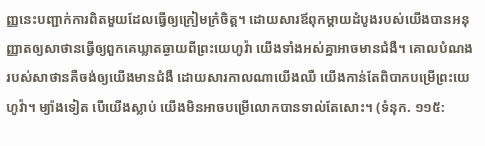ញ្ញនេះបញ្ជាក់ការពិតមួយដែលធ្វើឲ្យក្រៀមក្រំចិត្ត។ ដោយសារឪពុកម្ដាយដំបូងរបស់យើងបានអនុញ្ញាតឲ្យសាថានធ្វើឲ្យពួកគេឃ្លាតឆ្ងាយពីព្រះយេហូវ៉ា យើងទាំងអស់គ្នាអាចមានជំងឺ។ គោលបំណងរបស់សាថានគឺចង់ឲ្យយើងមានជំងឺ ដោយសារកាលណាយើងឈឺ យើងកាន់តែពិបាកបម្រើព្រះយេហូវ៉ា។ ម្យ៉ាងទៀត បើយើងស្លាប់ យើងមិនអាចបម្រើលោកបានទាល់តែសោះ។ (ទំនុក. ១១៥: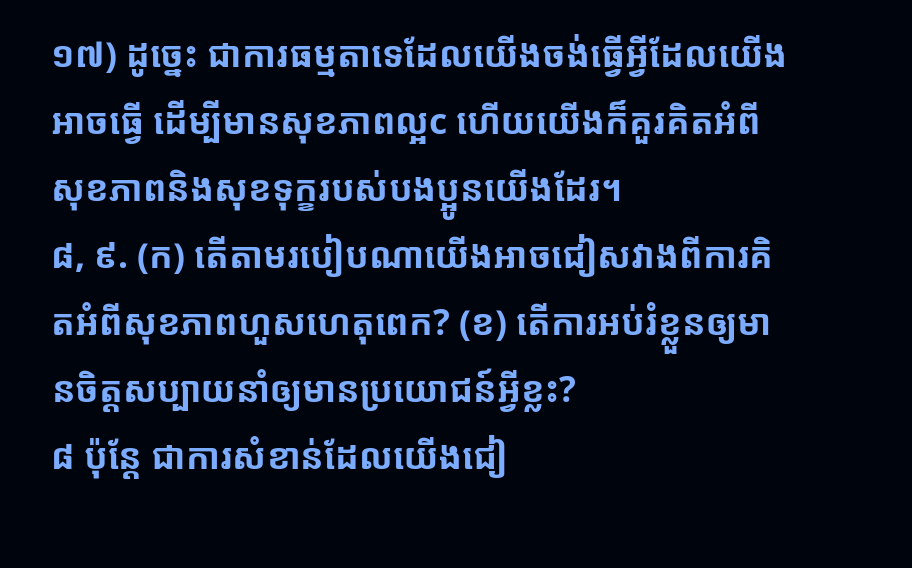១៧) ដូច្នេះ ជាការធម្មតាទេដែលយើងចង់ធ្វើអ្វីដែលយើងអាចធ្វើ ដើម្បីមានសុខភាពល្អc ហើយយើងក៏គួរគិតអំពីសុខភាពនិងសុខទុក្ខរបស់បងប្អូនយើងដែរ។
៨, ៩. (ក) តើតាមរបៀបណាយើងអាចជៀសវាងពីការគិតអំពីសុខភាពហួសហេតុពេក? (ខ) តើការអប់រំខ្លួនឲ្យមានចិត្តសប្បាយនាំឲ្យមានប្រយោជន៍អ្វីខ្លះ?
៨ ប៉ុន្តែ ជាការសំខាន់ដែលយើងជៀ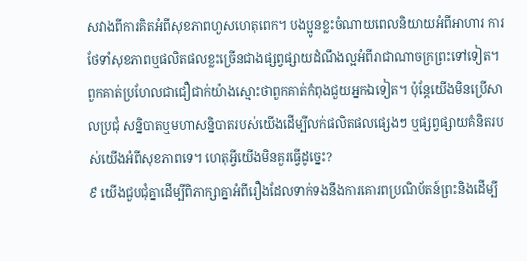សវាងពីការគិតអំពីសុខភាពហួសហេតុពេក។ បងប្អូនខ្លះចំណាយពេលនិយាយអំពីអាហារ ការថែទាំសុខភាពឬផលិតផលខ្លះច្រើនជាងផ្សព្វផ្សាយដំណឹងល្អអំពីរាជាណាចក្រព្រះទៅទៀត។ ពួកគាត់ប្រហែលជាជឿជាក់យ៉ាងស្មោះថាពួកគាត់កំពុងជួយអ្នកឯទៀត។ ប៉ុន្តែយើងមិនប្រើសាលប្រជុំ សន្និបាតឬមហាសន្និបាតរបស់យើងដើម្បីលក់ផលិតផលផ្សេងៗ ឬផ្សព្វផ្សាយគំនិតរបស់យើងអំពីសុខភាពទេ។ ហេតុអ្វីយើងមិនគួរធ្វើដូច្នេះ?
៩ យើងជួបជុំគ្នាដើម្បីពិភាក្សាគ្នាអំពីរឿងដែលទាក់ទងនឹងការគោរពប្រណិប័តន៍ព្រះនិងដើម្បី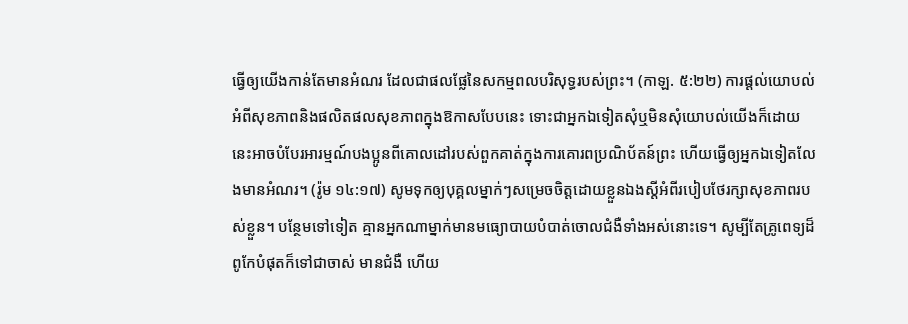ធ្វើឲ្យយើងកាន់តែមានអំណរ ដែលជាផលផ្លែនៃសកម្មពលបរិសុទ្ធរបស់ព្រះ។ (កាឡ. ៥:២២) ការផ្ដល់យោបល់អំពីសុខភាពនិងផលិតផលសុខភាពក្នុងឱកាសបែបនេះ ទោះជាអ្នកឯទៀតសុំឬមិនសុំយោបល់យើងក៏ដោយ នេះអាចបំបែរអារម្មណ៍បងប្អូនពីគោលដៅរបស់ពួកគាត់ក្នុងការគោរពប្រណិប័តន៍ព្រះ ហើយធ្វើឲ្យអ្នកឯទៀតលែងមានអំណរ។ (រ៉ូម ១៤:១៧) សូមទុកឲ្យបុគ្គលម្នាក់ៗសម្រេចចិត្តដោយខ្លួនឯងស្តីអំពីរបៀបថែរក្សាសុខភាពរបស់ខ្លួន។ បន្ថែមទៅទៀត គ្មានអ្នកណាម្នាក់មានមធ្យោបាយបំបាត់ចោលជំងឺទាំងអស់នោះទេ។ សូម្បីតែគ្រូពេទ្យដ៏ពូកែបំផុតក៏ទៅជាចាស់ មានជំងឺ ហើយ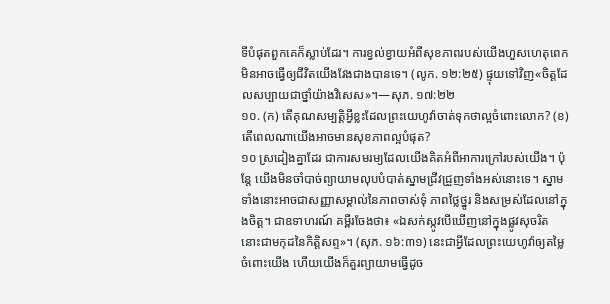ទីបំផុតពួកគេក៏ស្លាប់ដែរ។ ការខ្វល់ខ្វាយអំពីសុខភាពរបស់យើងហួសហេតុពេកមិនអាចធ្វើឲ្យជីវិតយើងវែងជាងបានទេ។ (លូក. ១២:២៥) ផ្ទុយទៅវិញ«ចិត្តដែលសប្បាយជាថ្នាំយ៉ាងវិសេស»។—សុភ. ១៧:២២
១០. (ក) តើគុណសម្បត្ដិអ្វីខ្លះដែលព្រះយេហូវ៉ាចាត់ទុកថាល្អចំពោះលោក? (ខ) តើពេលណាយើងអាចមានសុខភាពល្អបំផុត?
១០ ស្រដៀងគ្នាដែរ ជាការសមរម្យដែលយើងគិតអំពីអាការក្រៅរបស់យើង។ ប៉ុន្តែ យើងមិនចាំបាច់ព្យាយាមលុបបំបាត់ស្នាមជ្រីវជ្រួញទាំងអស់នោះទេ។ ស្នាមទាំងនោះអាចជាសញ្ញាសម្គាល់នៃភាពចាស់ទុំ ភាពថ្លៃថ្នូរ និងសម្រស់ដែលនៅក្នុងចិត្ត។ ជាឧទាហរណ៍ គម្ពីរចែងថា៖ «ឯសក់ស្កូវបើឃើញនៅក្នុងផ្លូវសុចរិត នោះជាមកុដនៃកិត្ដិសព្ទ»។ (សុភ. ១៦:៣១) នេះជាអ្វីដែលព្រះយេហូវ៉ាឲ្យតម្លៃចំពោះយើង ហើយយើងក៏គួរព្យាយាមធ្វើដូច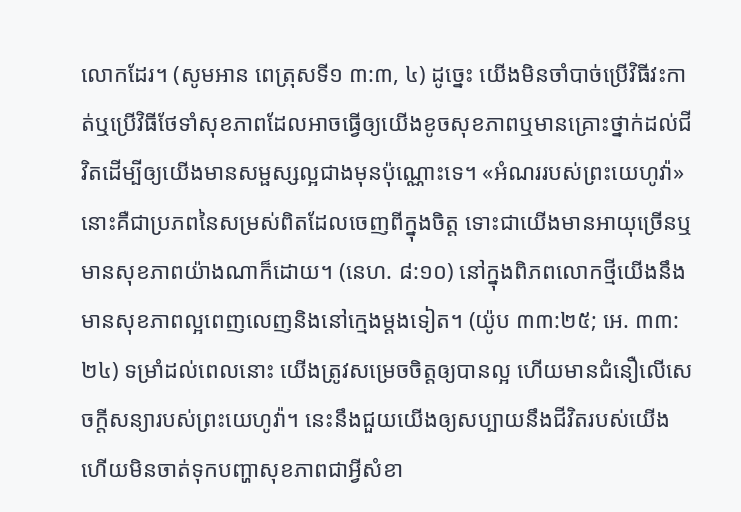លោកដែរ។ (សូមអាន ពេត្រុសទី១ ៣:៣, ៤) ដូច្នេះ យើងមិនចាំបាច់ប្រើវិធីវះកាត់ឬប្រើវិធីថែទាំសុខភាពដែលអាចធ្វើឲ្យយើងខូចសុខភាពឬមានគ្រោះថ្នាក់ដល់ជីវិតដើម្បីឲ្យយើងមានសម្ផស្សល្អជាងមុនប៉ុណ្ណោះទេ។ «អំណររបស់ព្រះយេហូវ៉ា»នោះគឺជាប្រភពនៃសម្រស់ពិតដែលចេញពីក្នុងចិត្ត ទោះជាយើងមានអាយុច្រើនឬមានសុខភាពយ៉ាងណាក៏ដោយ។ (នេហ. ៨:១០) នៅក្នុងពិភពលោកថ្មីយើងនឹងមានសុខភាពល្អពេញលេញនិងនៅក្មេងម្ដងទៀត។ (យ៉ូប ៣៣:២៥; អេ. ៣៣:២៤) ទម្រាំដល់ពេលនោះ យើងត្រូវសម្រេចចិត្តឲ្យបានល្អ ហើយមានជំនឿលើសេចក្ដីសន្យារបស់ព្រះយេហូវ៉ា។ នេះនឹងជួយយើងឲ្យសប្បាយនឹងជីវិតរបស់យើង ហើយមិនចាត់ទុកបញ្ហាសុខភាពជាអ្វីសំខា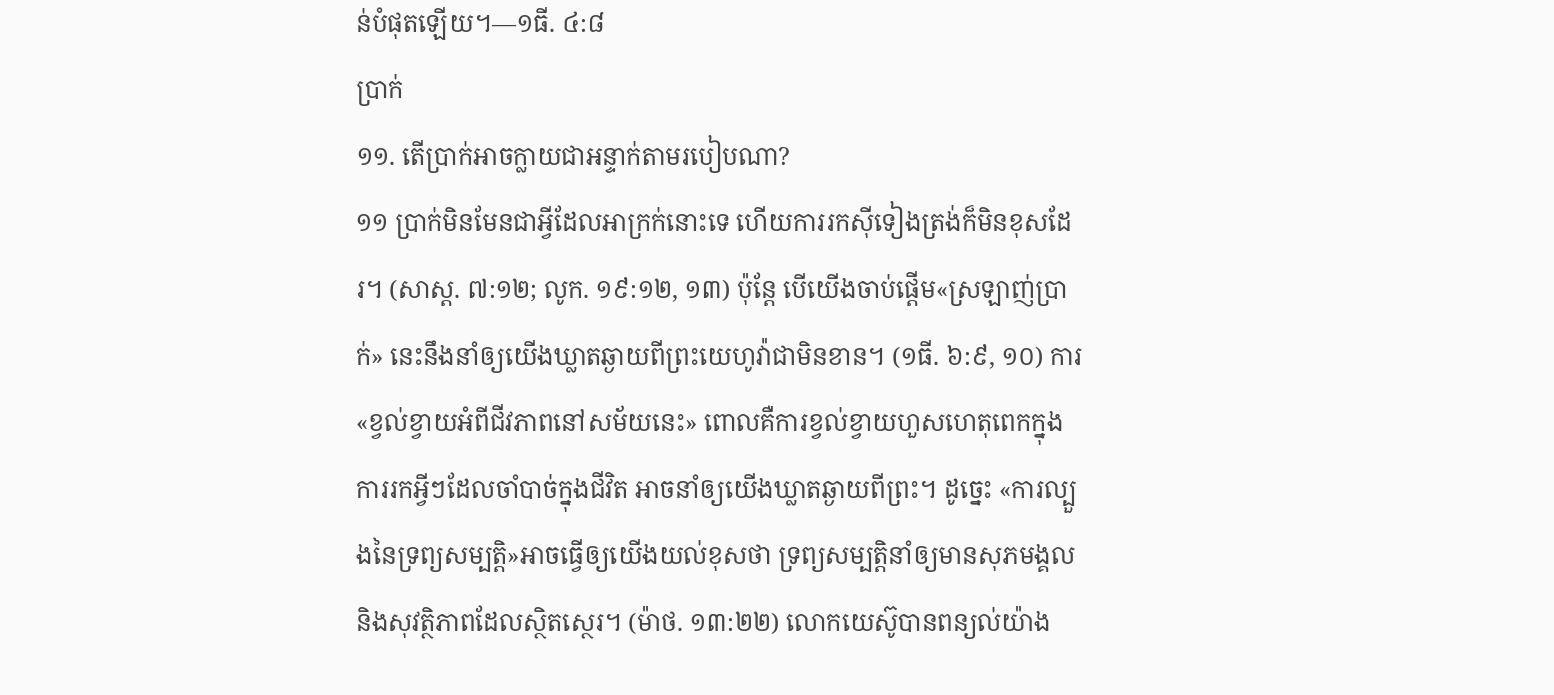ន់បំផុតឡើយ។—១ធី. ៤:៨
ប្រាក់
១១. តើប្រាក់អាចក្លាយជាអន្ទាក់តាមរបៀបណា?
១១ ប្រាក់មិនមែនជាអ្វីដែលអាក្រក់នោះទេ ហើយការរកស៊ីទៀងត្រង់ក៏មិនខុសដែរ។ (សាស្ដ. ៧:១២; លូក. ១៩:១២, ១៣) ប៉ុន្តែ បើយើងចាប់ផ្ដើម«ស្រឡាញ់ប្រាក់» នេះនឹងនាំឲ្យយើងឃ្លាតឆ្ងាយពីព្រះយេហូវ៉ាជាមិនខាន។ (១ធី. ៦:៩, ១០) ការ«ខ្វល់ខ្វាយអំពីជីវភាពនៅសម័យនេះ» ពោលគឺការខ្វល់ខ្វាយហួសហេតុពេកក្នុងការរកអ្វីៗដែលចាំបាច់ក្នុងជីវិត អាចនាំឲ្យយើងឃ្លាតឆ្ងាយពីព្រះ។ ដូច្នេះ «ការល្បួងនៃទ្រព្យសម្បត្ដិ»អាចធ្វើឲ្យយើងយល់ខុសថា ទ្រព្យសម្បត្ដិនាំឲ្យមានសុភមង្គលនិងសុវត្ថិភាពដែលស្ថិតស្ថេរ។ (ម៉ាថ. ១៣:២២) លោកយេស៊ូបានពន្យល់យ៉ាង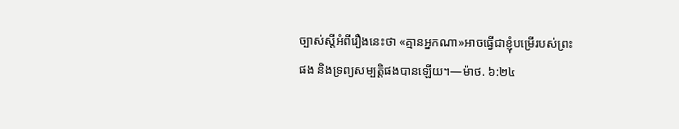ច្បាស់ស្តីអំពីរឿងនេះថា «គ្មានអ្នកណា»អាចធ្វើជាខ្ញុំបម្រើរបស់ព្រះផង និងទ្រព្យសម្បត្ដិផងបានឡើយ។—ម៉ាថ. ៦:២៤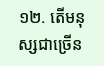១២. តើមនុស្សជាច្រើន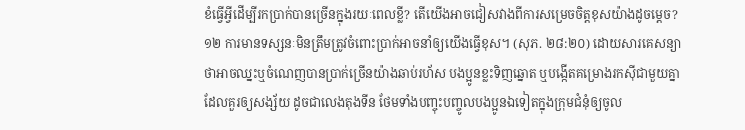ខំធ្វើអ្វីដើម្បីរកប្រាក់បានច្រើនក្នុងរយៈពេលខ្លី? តើយើងអាចជៀសវាងពីការសម្រេចចិត្តខុសយ៉ាងដូចម្ដេច?
១២ ការមានទស្សនៈមិនត្រឹមត្រូវចំពោះប្រាក់អាចនាំឲ្យយើងធ្វើខុស។ (សុភ. ២៨:២០) ដោយសារគេសន្យាថាអាចឈ្នះឬចំណេញបានប្រាក់ច្រើនយ៉ាងឆាប់រហ័ស បងប្អូនខ្លះទិញឆ្នោត ឬបង្កើតគម្រោងរកស៊ីជាមួយគ្នាដែលគួរឲ្យសង្ស័យ ដូចជាលេងតុងទីន ថែមទាំងបញ្ចុះបញ្ចូលបងប្អូនឯទៀតក្នុងក្រុមជំនុំឲ្យចូល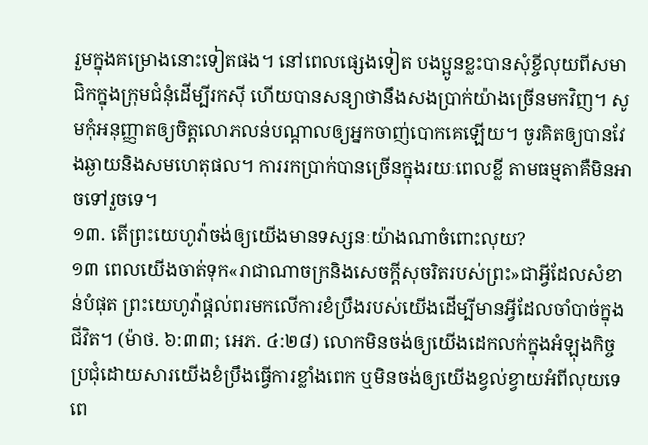រួមក្នុងគម្រោងនោះទៀតផង។ នៅពេលផ្សេងទៀត បងប្អូនខ្លះបានសុំខ្ចីលុយពីសមាជិកក្នុងក្រុមជំនុំដើម្បីរកស៊ី ហើយបានសន្យាថានឹងសងប្រាក់យ៉ាងច្រើនមកវិញ។ សូមកុំអនុញ្ញាតឲ្យចិត្តលោភលន់បណ្ដាលឲ្យអ្នកចាញ់បោកគេឡើយ។ ចូរគិតឲ្យបានវែងឆ្ងាយនិងសមហេតុផល។ ការរកប្រាក់បានច្រើនក្នុងរយៈពេលខ្លី តាមធម្មតាគឺមិនអាចទៅរួចទេ។
១៣. តើព្រះយេហូវ៉ាចង់ឲ្យយើងមានទស្សនៈយ៉ាងណាចំពោះលុយ?
១៣ ពេលយើងចាត់ទុក«រាជាណាចក្រនិងសេចក្ដីសុចរិតរបស់ព្រះ»ជាអ្វីដែលសំខាន់បំផុត ព្រះយេហូវ៉ាផ្ដល់ពរមកលើការខំប្រឹងរបស់យើងដើម្បីមានអ្វីដែលចាំបាច់ក្នុងជីវិត។ (ម៉ាថ. ៦:៣៣; អេភ. ៤:២៨) លោកមិនចង់ឲ្យយើងដេកលក់ក្នុងអំឡុងកិច្ចប្រជុំដោយសារយើងខំប្រឹងធ្វើការខ្លាំងពេក ឬមិនចង់ឲ្យយើងខ្វល់ខ្វាយអំពីលុយទេ ពេ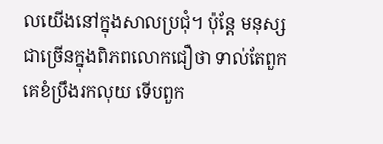លយើងនៅក្នុងសាលប្រជុំ។ ប៉ុន្តែ មនុស្សជាច្រើនក្នុងពិភពលោកជឿថា ទាល់តែពួកគេខំប្រឹងរកលុយ ទើបពួក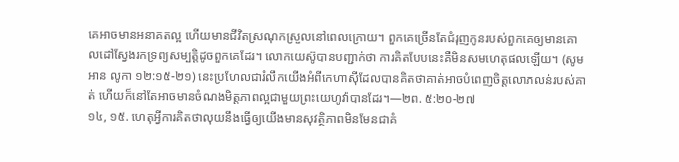គេអាចមានអនាគតល្អ ហើយមានជីវិតស្រណុកស្រួលនៅពេលក្រោយ។ ពួកគេច្រើនតែជំរុញកូនរបស់ពួកគេឲ្យមានគោលដៅស្វែងរកទ្រព្យសម្បត្ដិដូចពួកគេដែរ។ លោកយេស៊ូបានបញ្ជាក់ថា ការគិតបែបនេះគឺមិនសមហេតុផលឡើយ។ (សូមអាន លូកា ១២:១៥-២១) នេះប្រហែលជារំលឹកយើងអំពីកេហាស៊ីដែលបានគិតថាគាត់អាចបំពេញចិត្តលោភលន់របស់គាត់ ហើយក៏នៅតែអាចមានចំណងមិត្តភាពល្អជាមួយព្រះយេហូវ៉ាបានដែរ។—២ព. ៥:២០-២៧
១៤, ១៥. ហេតុអ្វីការគិតថាលុយនឹងធ្វើឲ្យយើងមានសុវត្ថិភាពមិនមែនជាគំ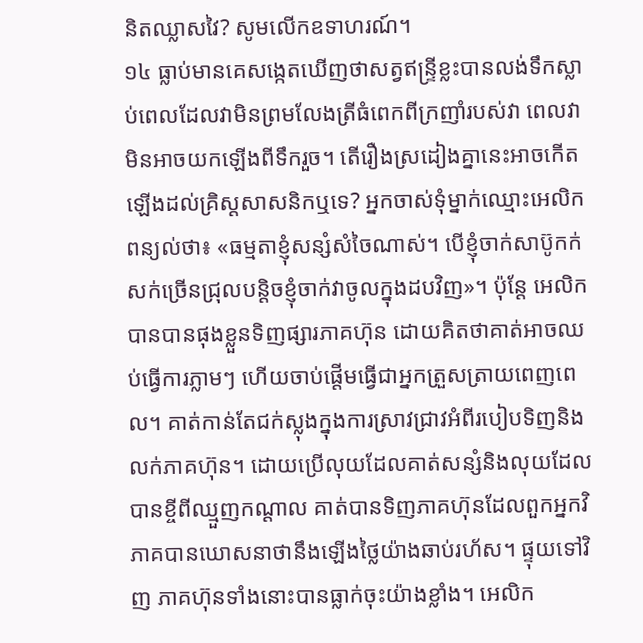និតឈ្លាសវៃ? សូមលើកឧទាហរណ៍។
១៤ ធ្លាប់មានគេសង្កេតឃើញថាសត្វឥន្ទ្រីខ្លះបានលង់ទឹកស្លាប់ពេលដែលវាមិនព្រមលែងត្រីធំពេកពីក្រញាំរបស់វា ពេលវាមិនអាចយកឡើងពីទឹករួច។ តើរឿងស្រដៀងគ្នានេះអាចកើតឡើងដល់គ្រិស្តសាសនិកឬទេ? អ្នកចាស់ទុំម្នាក់ឈ្មោះអេលិកពន្យល់ថា៖ «ធម្មតាខ្ញុំសន្សំសំចៃណាស់។ បើខ្ញុំចាក់សាប៊ូកក់សក់ច្រើនជ្រុលបន្ដិចខ្ញុំចាក់វាចូលក្នុងដបវិញ»។ ប៉ុន្តែ អេលិកបានបានផុងខ្លួនទិញផ្សារភាគហ៊ុន ដោយគិតថាគាត់អាចឈប់ធ្វើការភ្លាមៗ ហើយចាប់ផ្ដើមធ្វើជាអ្នកត្រួសត្រាយពេញពេល។ គាត់កាន់តែជក់ស្លុងក្នុងការស្រាវជ្រាវអំពីរបៀបទិញនិងលក់ភាគហ៊ុន។ ដោយប្រើលុយដែលគាត់សន្សំនិងលុយដែលបានខ្ចីពីឈ្មួញកណ្ដាល គាត់បានទិញភាគហ៊ុនដែលពួកអ្នកវិភាគបានឃោសនាថានឹងឡើងថ្លៃយ៉ាងឆាប់រហ័ស។ ផ្ទុយទៅវិញ ភាគហ៊ុនទាំងនោះបានធ្លាក់ចុះយ៉ាងខ្លាំង។ អេលិក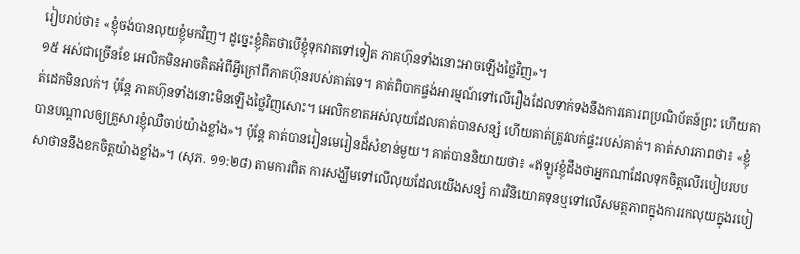រៀបរាប់ថា៖ «ខ្ញុំចង់បានលុយខ្ញុំមកវិញ។ ដូច្នេះខ្ញុំគិតថាបើខ្ញុំទុកវាតទៅទៀត ភាគហ៊ុនទាំងនោះអាចឡើងថ្លៃវិញ»។
១៥ អស់ជាច្រើនខែ អេលិកមិនអាចគិតអំពីអ្វីក្រៅពីភាគហ៊ុនរបស់គាត់ទេ។ គាត់ពិបាកផ្ចង់អារម្មណ៍ទៅលើរឿងដែលទាក់ទងនឹងការគោរពប្រណិប័តន៍ព្រះ ហើយគាត់ដេកមិនលក់។ ប៉ុន្តែ ភាគហ៊ុនទាំងនោះមិនឡើងថ្លៃវិញសោះ។ អេលិកខាតអស់លុយដែលគាត់បានសន្សំ ហើយគាត់ត្រូវលក់ផ្ទះរបស់គាត់។ គាត់សារភាពថា៖ «ខ្ញុំបានបណ្ដាលឲ្យគ្រួសារខ្ញុំឈឺចាប់យ៉ាងខ្លាំង»។ ប៉ុន្តែ គាត់បានរៀនមេរៀនដ៏សំខាន់មួយ។ គាត់បាននិយាយថា៖ «ឥឡូវខ្ញុំដឹងថាអ្នកណាដែលទុកចិត្តលើរបៀបរបបសាថាននឹងខកចិត្តយ៉ាងខ្លាំង»។ (សុភ. ១១:២៨) តាមការពិត ការសង្ឃឹមទៅលើលុយដែលយើងសន្សំ ការវិនិយោគទុនឬទៅលើសមត្ថភាពក្នុងការរកលុយក្នុងរបៀ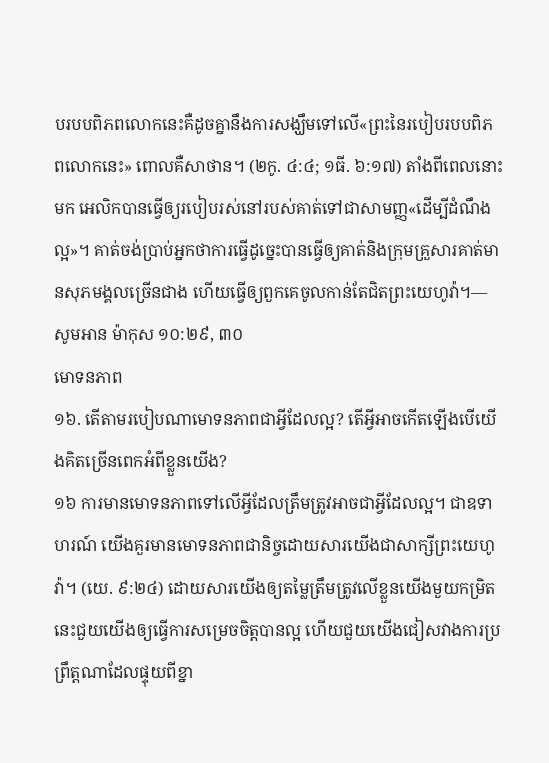បរបបពិភពលោកនេះគឺដូចគ្នានឹងការសង្ឃឹមទៅលើ«ព្រះនៃរបៀបរបបពិភពលោកនេះ» ពោលគឺសាថាន។ (២កូ. ៤:៤; ១ធី. ៦:១៧) តាំងពីពេលនោះមក អេលិកបានធ្វើឲ្យរបៀបរស់នៅរបស់គាត់ទៅជាសាមញ្ញ«ដើម្បីដំណឹងល្អ»។ គាត់ចង់ប្រាប់អ្នកថាការធ្វើដូច្នេះបានធ្វើឲ្យគាត់និងក្រុមគ្រួសារគាត់មានសុភមង្គលច្រើនជាង ហើយធ្វើឲ្យពួកគេចូលកាន់តែជិតព្រះយេហូវ៉ា។—សូមអាន ម៉ាកុស ១០:២៩, ៣០
មោទនភាព
១៦. តើតាមរបៀបណាមោទនភាពជាអ្វីដែលល្អ? តើអ្វីអាចកើតឡើងបើយើងគិតច្រើនពេកអំពីខ្លួនយើង?
១៦ ការមានមោទនភាពទៅលើអ្វីដែលត្រឹមត្រូវអាចជាអ្វីដែលល្អ។ ជាឧទាហរណ៍ យើងគួរមានមោទនភាពជានិច្ចដោយសារយើងជាសាក្សីព្រះយេហូវ៉ា។ (យេ. ៩:២៤) ដោយសារយើងឲ្យតម្លៃត្រឹមត្រូវលើខ្លួនយើងមួយកម្រិត នេះជួយយើងឲ្យធ្វើការសម្រេចចិត្តបានល្អ ហើយជួយយើងជៀសវាងការប្រព្រឹត្តណាដែលផ្ទុយពីខ្នា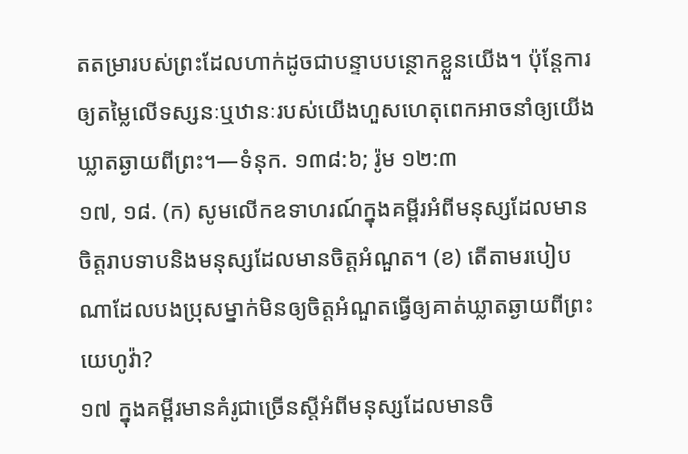តតម្រារបស់ព្រះដែលហាក់ដូចជាបន្ទាបបន្ថោកខ្លួនយើង។ ប៉ុន្តែការឲ្យតម្លៃលើទស្សនៈឬឋានៈរបស់យើងហួសហេតុពេកអាចនាំឲ្យយើងឃ្លាតឆ្ងាយពីព្រះ។—ទំនុក. ១៣៨:៦; រ៉ូម ១២:៣
១៧, ១៨. (ក) សូមលើកឧទាហរណ៍ក្នុងគម្ពីរអំពីមនុស្សដែលមានចិត្តរាបទាបនិងមនុស្សដែលមានចិត្តអំណួត។ (ខ) តើតាមរបៀបណាដែលបងប្រុសម្នាក់មិនឲ្យចិត្តអំណួតធ្វើឲ្យគាត់ឃ្លាតឆ្ងាយពីព្រះយេហូវ៉ា?
១៧ ក្នុងគម្ពីរមានគំរូជាច្រើនស្តីអំពីមនុស្សដែលមានចិ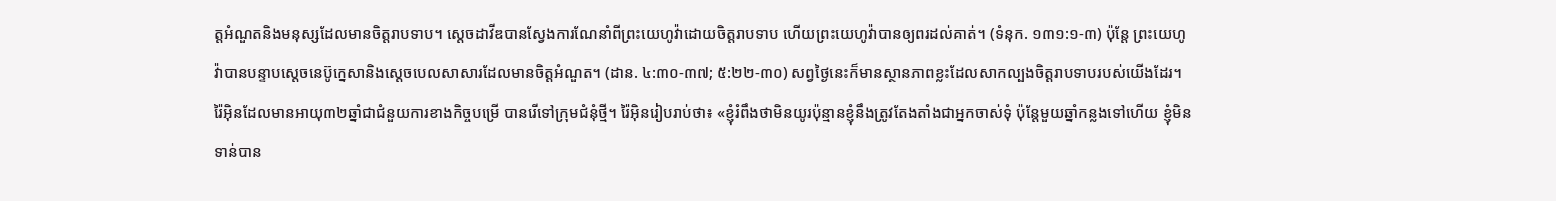ត្តអំណួតនិងមនុស្សដែលមានចិត្តរាបទាប។ ស្តេចដាវីឌបានស្វែងការណែនាំពីព្រះយេហូវ៉ាដោយចិត្តរាបទាប ហើយព្រះយេហូវ៉ាបានឲ្យពរដល់គាត់។ (ទំនុក. ១៣១:១-៣) ប៉ុន្តែ ព្រះយេហូវ៉ាបានបន្ទាបស្តេចនេប៊ូក្នេសានិងស្តេចបេលសាសារដែលមានចិត្តអំណួត។ (ដាន. ៤:៣០-៣៧; ៥:២២-៣០) សព្វថ្ងៃនេះក៏មានស្ថានភាពខ្លះដែលសាកល្បងចិត្តរាបទាបរបស់យើងដែរ។ រ៉ៃអ៊ិនដែលមានអាយុ៣២ឆ្នាំជាជំនួយការខាងកិច្ចបម្រើ បានរើទៅក្រុមជំនុំថ្មី។ រ៉ៃអ៊ិនរៀបរាប់ថា៖ «ខ្ញុំរំពឹងថាមិនយូរប៉ុន្មានខ្ញុំនឹងត្រូវតែងតាំងជាអ្នកចាស់ទុំ ប៉ុន្តែមួយឆ្នាំកន្លងទៅហើយ ខ្ញុំមិនទាន់បាន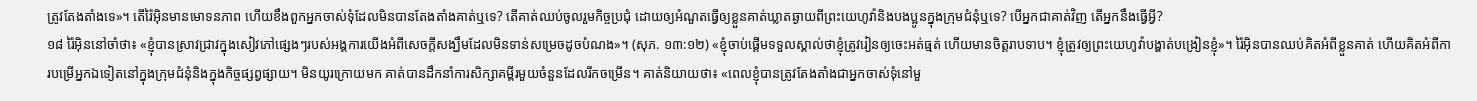ត្រូវតែងតាំងទេ»។ តើរ៉ៃអ៊ិនមានមោទនភាព ហើយខឹងពួកអ្នកចាស់ទុំដែលមិនបានតែងតាំងគាត់ឬទេ? តើគាត់ឈប់ចូលរួមកិច្ចប្រជុំ ដោយឲ្យអំណួតធ្វើឲ្យខ្លួនគាត់ឃ្លាតឆ្ងាយពីព្រះយេហូវ៉ានិងបងប្អូនក្នុងក្រុមជំនុំឬទេ? បើអ្នកជាគាត់វិញ តើអ្នកនឹងធ្វើអ្វី?
១៨ រ៉ៃអ៊ិននៅចាំថា៖ «ខ្ញុំបានស្រាវជ្រាវក្នុងសៀវភៅផ្សេងៗរបស់អង្គការយើងអំពីសេចក្ដីសង្ឃឹមដែលមិនទាន់សម្រេចដូចបំណង»។ (សុភ. ១៣:១២) «ខ្ញុំចាប់ផ្ដើមទទួលស្គាល់ថាខ្ញុំត្រូវរៀនឲ្យចេះអត់ធ្មត់ ហើយមានចិត្តរាបទាប។ ខ្ញុំត្រូវឲ្យព្រះយេហូវ៉ាបង្ហាត់បង្រៀនខ្ញុំ»។ រ៉ៃអ៊ិនបានឈប់គិតអំពីខ្លួនគាត់ ហើយគិតអំពីការបម្រើអ្នកឯទៀតនៅក្នុងក្រុមជំនុំនិងក្នុងកិច្ចផ្សព្វផ្សាយ។ មិនយូរក្រោយមក គាត់បានដឹកនាំការសិក្សាគម្ពីរមួយចំនួនដែលរីកចម្រើន។ គាត់និយាយថា៖ «ពេលខ្ញុំបានត្រូវតែងតាំងជាអ្នកចាស់ទុំនៅមួ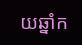យឆ្នាំក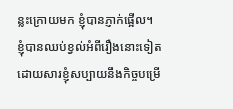ន្លះក្រោយមក ខ្ញុំបានភ្ញាក់ផ្អើល។ ខ្ញុំបានឈប់ខ្វល់អំពីរឿងនោះទៀត ដោយសារខ្ញុំសប្បាយនឹងកិច្ចបម្រើ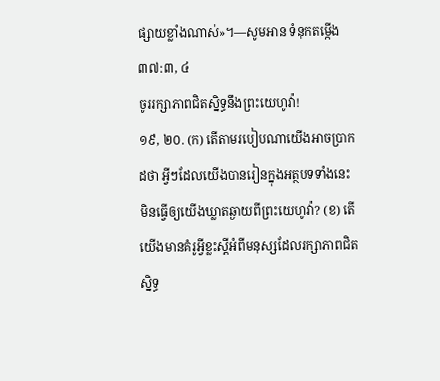ផ្សាយខ្លាំងណាស់»។—សូមអាន ទំនុកតម្កើង ៣៧:៣, ៤
ចូររក្សាភាពជិតស្និទ្ធនឹងព្រះយេហូវ៉ា!
១៩, ២០. (ក) តើតាមរបៀបណាយើងអាចប្រាកដថា អ្វីៗដែលយើងបានរៀនក្នុងអត្ថបទទាំងនេះមិនធ្វើឲ្យយើងឃ្លាតឆ្ងាយពីព្រះយេហូវ៉ា? (ខ) តើយើងមានគំរូអ្វីខ្លះស្តីអំពីមនុស្សដែលរក្សាភាពជិតស្និទ្ធ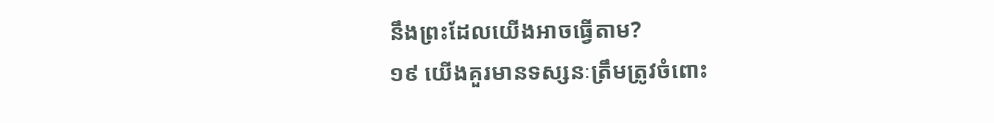នឹងព្រះដែលយើងអាចធ្វើតាម?
១៩ យើងគួរមានទស្សនៈត្រឹមត្រូវចំពោះ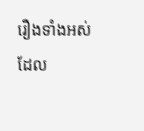រឿងទាំងអស់ដែល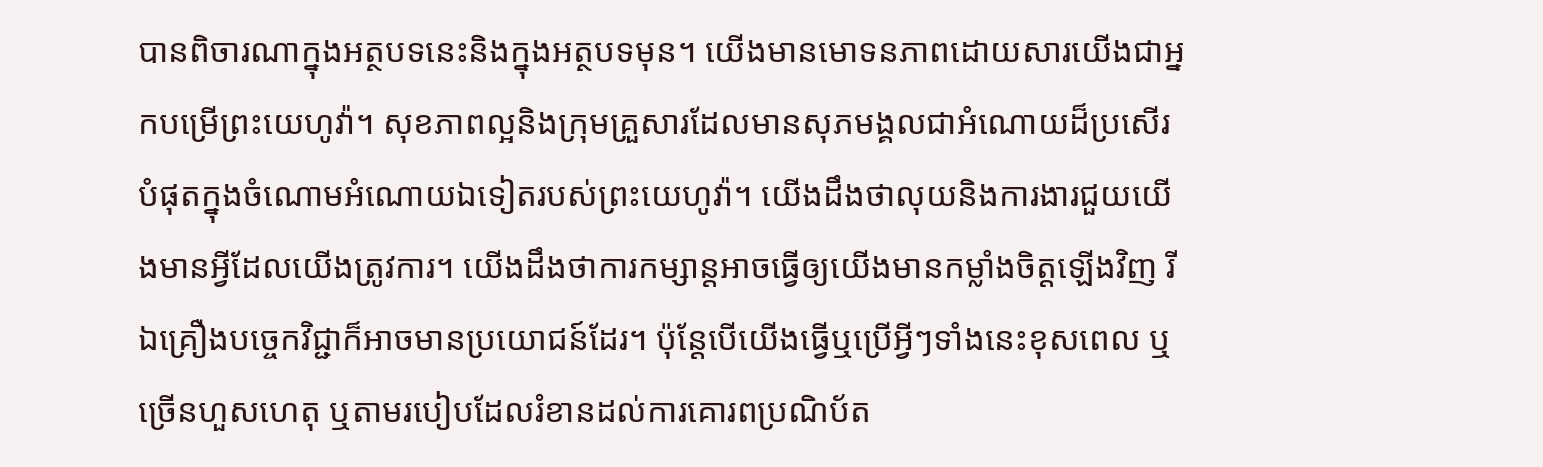បានពិចារណាក្នុងអត្ថបទនេះនិងក្នុងអត្ថបទមុន។ យើងមានមោទនភាពដោយសារយើងជាអ្នកបម្រើព្រះយេហូវ៉ា។ សុខភាពល្អនិងក្រុមគ្រួសារដែលមានសុភមង្គលជាអំណោយដ៏ប្រសើរបំផុតក្នុងចំណោមអំណោយឯទៀតរបស់ព្រះយេហូវ៉ា។ យើងដឹងថាលុយនិងការងារជួយយើងមានអ្វីដែលយើងត្រូវការ។ យើងដឹងថាការកម្សាន្តអាចធ្វើឲ្យយើងមានកម្លាំងចិត្តឡើងវិញ រីឯគ្រឿងបច្ចេកវិជ្ជាក៏អាចមានប្រយោជន៍ដែរ។ ប៉ុន្តែបើយើងធ្វើឬប្រើអ្វីៗទាំងនេះខុសពេល ឬច្រើនហួសហេតុ ឬតាមរបៀបដែលរំខានដល់ការគោរពប្រណិប័ត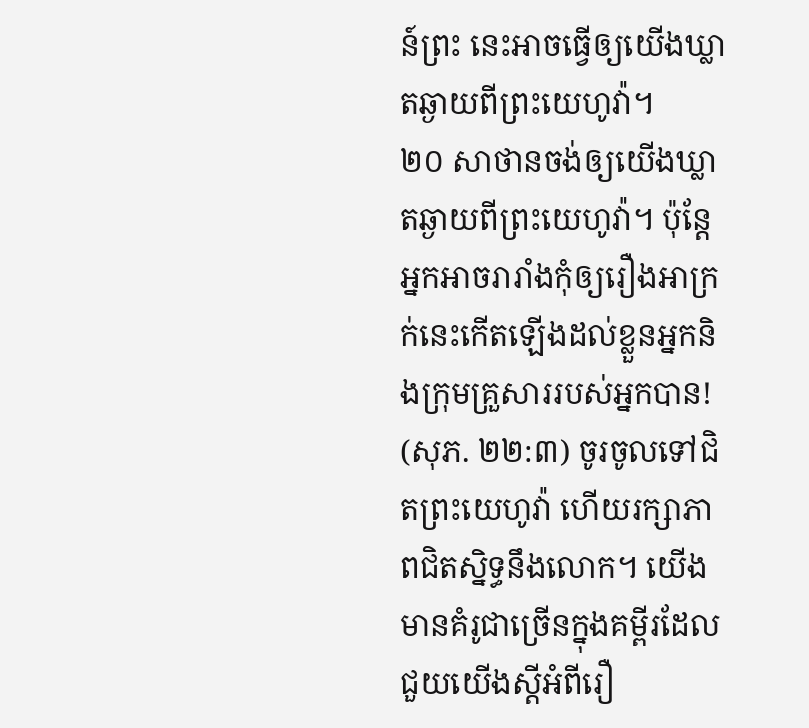ន៍ព្រះ នេះអាចធ្វើឲ្យយើងឃ្លាតឆ្ងាយពីព្រះយេហូវ៉ា។
២០ សាថានចង់ឲ្យយើងឃ្លាតឆ្ងាយពីព្រះយេហូវ៉ា។ ប៉ុន្តែអ្នកអាចរារាំងកុំឲ្យរឿងអាក្រក់នេះកើតឡើងដល់ខ្លួនអ្នកនិងក្រុមគ្រួសាររបស់អ្នកបាន! (សុភ. ២២:៣) ចូរចូលទៅជិតព្រះយេហូវ៉ា ហើយរក្សាភាពជិតស្និទ្ធនឹងលោក។ យើងមានគំរូជាច្រើនក្នុងគម្ពីរដែលជួយយើងស្តីអំពីរឿ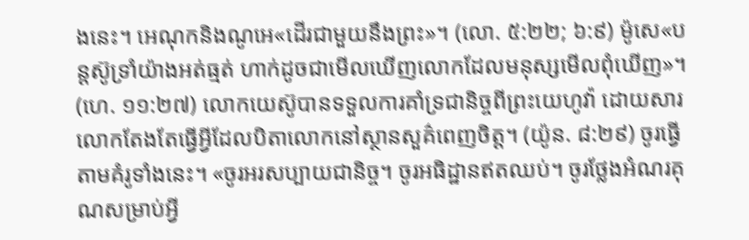ងនេះ។ អេណុកនិងណូអេ«ដើរជាមួយនឹងព្រះ»។ (លោ. ៥:២២; ៦:៩) ម៉ូសេ«បន្តស៊ូទ្រាំយ៉ាងអត់ធ្មត់ ហាក់ដូចជាមើលឃើញលោកដែលមនុស្សមើលពុំឃើញ»។ (ហេ. ១១:២៧) លោកយេស៊ូបានទទួលការគាំទ្រជានិច្ចពីព្រះយេហូវ៉ា ដោយសារលោកតែងតែធ្វើអ្វីដែលបិតាលោកនៅស្ថានសួគ៌ពេញចិត្ត។ (យ៉ូន. ៨:២៩) ចូរធ្វើតាមគំរូទាំងនេះ។ «ចូរអរសប្បាយជានិច្ច។ ចូរអធិដ្ឋានឥតឈប់។ ចូរថ្លែងអំណរគុណសម្រាប់អ្វី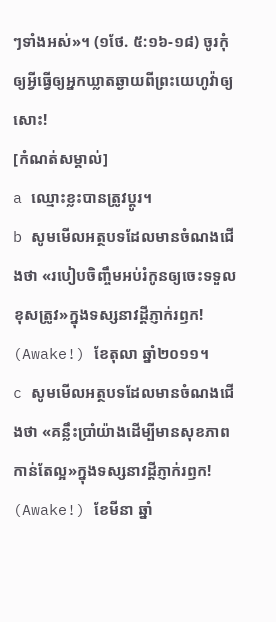ៗទាំងអស់»។ (១ថែ. ៥:១៦-១៨) ចូរកុំឲ្យអ្វីធ្វើឲ្យអ្នកឃ្លាតឆ្ងាយពីព្រះយេហូវ៉ាឲ្យសោះ!
[កំណត់សម្គាល់]
a ឈ្មោះខ្លះបានត្រូវប្ដូរ។
b សូមមើលអត្ថបទដែលមានចំណងជើងថា «របៀបចិញ្ចឹមអប់រំកូនឲ្យចេះទទួលខុសត្រូវ»ក្នុងទស្សនាវដ្ដីភ្ញាក់រឭក! (Awake!) ខែតុលា ឆ្នាំ២០១១។
c សូមមើលអត្ថបទដែលមានចំណងជើងថា «គន្លឹះប្រាំយ៉ាងដើម្បីមានសុខភាពកាន់តែល្អ»ក្នុងទស្សនាវដ្ដីភ្ញាក់រឭក! (Awake!) ខែមីនា ឆ្នាំ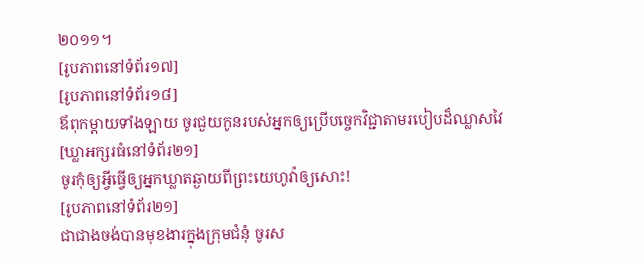២០១១។
[រូបភាពនៅទំព័រ១៧]
[រូបភាពនៅទំព័រ១៨]
ឪពុកម្ដាយទាំងឡាយ ចូរជួយកូនរបស់អ្នកឲ្យប្រើបច្ចេកវិជ្ជាតាមរបៀបដ៏ឈ្លាសវៃ
[ឃ្លាអក្សរធំនៅទំព័រ២១]
ចូរកុំឲ្យអ្វីធ្វើឲ្យអ្នកឃ្លាតឆ្ងាយពីព្រះយេហូវ៉ាឲ្យសោះ!
[រូបភាពនៅទំព័រ២១]
ជាជាងចង់បានមុខងារក្នុងក្រុមជំនុំ ចូរស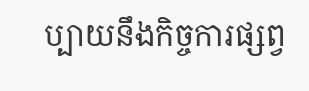ប្បាយនឹងកិច្ចការផ្សព្វ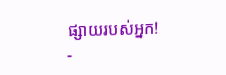ផ្សាយរបស់អ្នក!
-